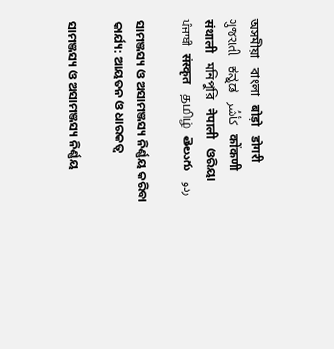অসমীয়া   বাংলা   बोड़ो   डोगरी   ગુજરાતી   ಕನ್ನಡ   كأشُر   कोंकणी   संथाली   মনিপুরি   नेपाली   ଓରିୟା   ਪੰਜਾਬੀ   संस्कृत   தமிழ்  తెలుగు   ردو

ସାମଞ୍ଜସ୍ୟ ଓ ଅସାମଞ୍ଜସ୍ୟ ନିର୍ଣ୍ଣୟ କରିବା କାର୍ଯ୍ୟ: ଆୟତନ ଓ ଧାରକତ୍ଵ

ସାମଞ୍ଜସ୍ୟ ଓ ଅସାମଞ୍ଜସ୍ୟ ନିର୍ଣ୍ଣୟ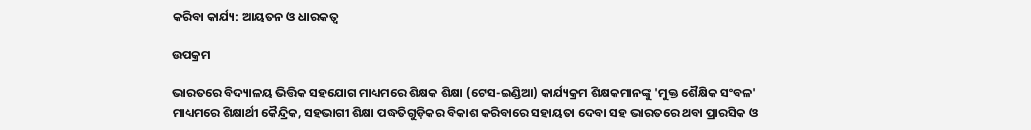କରିବା କାର୍ଯ୍ୟ: ଆୟତନ ଓ ଧାରକତ୍ଵ

ଉପକ୍ରମ

ଭାରତରେ ବିଦ୍ୟାଳୟ ଭିତ୍ତିକ ସହଯୋଗ ମାଧ୍ୟମରେ ଶିକ୍ଷକ ଶିକ୍ଷା (ଟେସ-ଇଣ୍ଡିଆ) କାର୍ଯ୍ୟକ୍ରମ ଶିକ୍ଷକମାନଙ୍କୁ 'ମୁକ୍ତ ଶୈକ୍ଷିକ ସଂବଳ' ମାଧ୍ୟମରେ ଶିକ୍ଷାର୍ଥୀ କୈନ୍ଦ୍ରିକ, ସହଭାଗୀ ଶିକ୍ଷା ପଦ୍ଧତିଗୁଡ଼ିକର ବିକାଶ କରିବାରେ ସହାୟତା ଦେବା ସହ ଭାରତରେ ଥବା ପ୍ରାରସିକ ଓ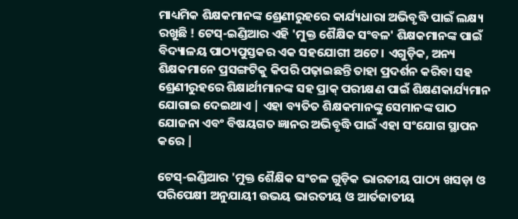ମାଧ୍ୟମିକ ଶିକ୍ଷକମାନଙ୍କ ଶ୍ରେଣୀରୁହରେ କାର୍ଯ୍ୟଧାରା ଅଭିବୃଦ୍ଧି ପାଇଁ ଲକ୍ଷ୍ୟ ରଖୁଛି ! ଟେସ୍-ଇଣ୍ଡିଆର ଏହି 'ମୁକ୍ତ ଶୈକ୍ଷିକ ସଂବଳ' ଶିକ୍ଷକମାନଙ୍କ ପାଇଁ ବିଦ୍ୟାଳୟ ପାଠ୍ୟପୁସ୍ତକର ଏକ ସହଯୋଗୀ ଅଟେ । ଏଗୁଡ଼ିକ, ଅନ୍ୟ ଶିକ୍ଷକମାନେ ପ୍ରସଙ୍ଗଟିକୁ କିପରି ପଢ଼ାଇଛନ୍ତି ତାହା ପ୍ରଦର୍ଶନ କରିବା ସହ ଶ୍ରେଣୀରୁହରେ ଶିକ୍ଷାର୍ଥୀମାନଙ୍କ ସହ ପ୍ରାକ୍ ପରୀକ୍ଷଣ ପାଇଁ ଶିକ୍ଷଣକାର୍ଯ୍ୟମାନ ଯୋଗାଇ ଦେଇଥାଏ | ଏହା ବ୍ୟତିତ ଶିକ୍ଷକମାନଙ୍କୁ ସେମାନଙ୍କ ପାଠ ଯୋଜନା ଏବଂ ବିଷୟଗତ ଜ୍ଞାନର ଅଭିବୃଦ୍ଧି ପାଇଁ ଏହା ସଂଯୋଗ ସ୍ଥାପନ କରେ |

ଟେସ୍-ଇଣ୍ଡିଆର 'ମୁକ୍ତ ଶୈକ୍ଷିକ ସଂଚଳ ଗୁଡ଼ିକ ଭାରତୀୟ ପାଠ୍ୟ ଖସଡ଼ା ଓ ପରିପେକ୍ଷୀ ଅନୁଯାୟୀ ଉଭୟ ଭାରତୀୟ ଓ ଆର୍ତଜାତୀୟ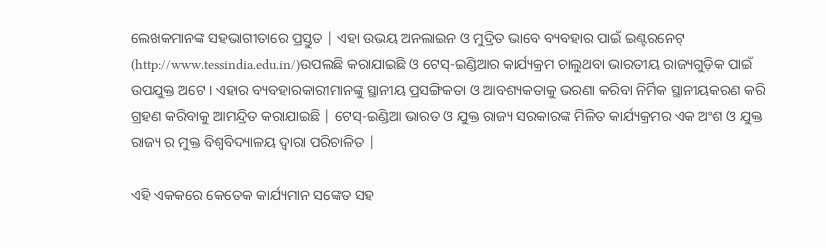ଲେଖକମାନଙ୍କ ସହଭାଗୀତାରେ ପ୍ରସ୍ତୁତ | ଏହା ଉଭୟ ଅନଲାଇନ ଓ ମୁଦ୍ରିତ ଭାବେ ବ୍ୟବହାର ପାଇଁ ଇଣ୍ଟରନେଟ୍ (http://www.tessindia.edu.in/)ଉପଲଛି କରାଯାଇଛି ଓ ଟେସ୍-ଇଣ୍ଡିଆର କାର୍ଯ୍ୟକ୍ରମ ଚାଲୁଥବା ଭାରତୀୟ ରାଜ୍ୟଗୁଡ଼ିକ ପାଇଁ ଉପଯୁକ୍ତ ଅଟେ । ଏହାର ବ୍ୟବହାରକାରୀମାନଙ୍କୁ ସ୍ଥାନୀୟ ପ୍ରସଙ୍ଗିକତା ଓ ଆବଶ୍ୟକତାକୁ ଭରଣା କରିବା ନିର୍ମିକ ସ୍ଥାନୀୟକରଣ କରି ଗ୍ରହଣ କରିବାକୁ ଆମନ୍ଦ୍ରିତ କରାଯାଇଛି | ଟେସ୍-ଇଣ୍ଡିଆ ଭାରତ ଓ ଯୁକ୍ତ ରାଜ୍ୟ ସରକାରଙ୍କ ମିଳିତ କାର୍ଯ୍ୟକ୍ରମର ଏକ ଅଂଶ ଓ ଯୁକ୍ତ ରାଜ୍ୟ ର ମୁକ୍ତ ବିଶ୍ଵବିଦ୍ୟାଳୟ ଦ୍ଵାରା ପରିଚାଳିତ |

ଏହି ଏକକରେ କେତେକ କାର୍ଯ୍ୟମାନ ସଙ୍କେତ ସହ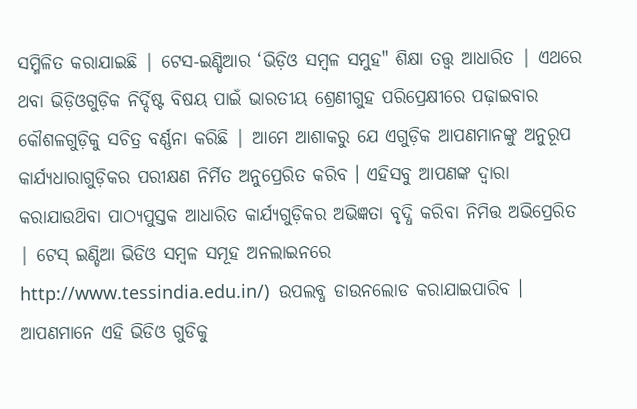ସମ୍ମିଳିତ କରାଯାଇଛି | ଟେସ-ଇଣ୍ଡିଆର ‘ଭିଡ଼ିଓ ସମ୍ବଳ ସମୁହ" ଶିକ୍ଷା ତତ୍ତ୍ବ ଆଧାରିତ | ଏଥରେ ଥବା ଭିଡ଼ିଓଗୁଡ଼ିକ ନିର୍ଦ୍ଦିଷ୍ଟ ବିଷୟ ପାଇଁ ଭାରତୀୟ ଶ୍ରେଣୀଗୁହ ପରିପ୍ରେକ୍ଷୀରେ ପଢ଼ାଇବାର କୌଶଳଗୁଡ଼ିକୁ ସଚିତ୍ର ବର୍ଣ୍ଣନା କରିଛି | ଆମେ ଆଶାକରୁ ଯେ ଏଗୁଡ଼ିକ ଆପଣମାନଙ୍କୁ ଅନୁରୂପ କାର୍ଯ୍ୟଧାରାଗୁଡ଼ିକର ପରୀକ୍ଷଣ ନିର୍ମିତ ଅନୁପ୍ରେରିତ କରିବ । ଏହିସବୁ ଆପଣଙ୍କ ଦ୍ଵାରା କରାଯାଉଥ‌ିବା ପାଠ୍ୟପୁସ୍ତକ ଆଧାରିତ କାର୍ଯ୍ୟଗୁଡ଼ିକର ଅଭିଜ୍ଞତା ବୃଦ୍ଧି କରିବା ନିମିତ୍ତ ଅଭିପ୍ରେରିତ | ଟେସ୍ ଇଣ୍ଡିଆ ଭିଡିଓ ସମ୍ବଳ ସମୂହ ଅନଲାଇନରେ http://www.tessindia.edu.in/)  ଉପଲବ୍ଧ ଡାଉନଲୋଡ କରାଯାଇପାରିବ । ଆପଣମାନେ ଏହି ଭିଡିଓ ଗୁଡିକୁ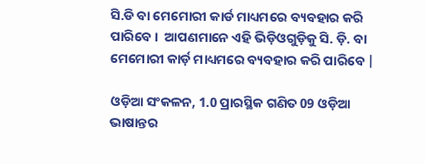ସି.ଡି ବା ମେମୋରୀ କାର୍ଡ ମାଧ୍ୟମରେ ବ୍ୟବହାର କରି ପାରିବେ ।  ଆପଣମାନେ ଏହି ଭିଡ଼ିଓଗୁଡ଼ିକୁ ସି. ଡ଼ି. ବା ମେମୋରୀ କାର୍ଡ଼ ମାଧ୍ୟମରେ ବ୍ୟବହାର କରି ପାରିବେ |

ଓଡ଼ିଆ ସଂକଳନ, 1.0 ପ୍ରାରସ୍ଥିକ ଗଣିତ 09 ଓଡ଼ିଆ ଭାଷାନ୍ତର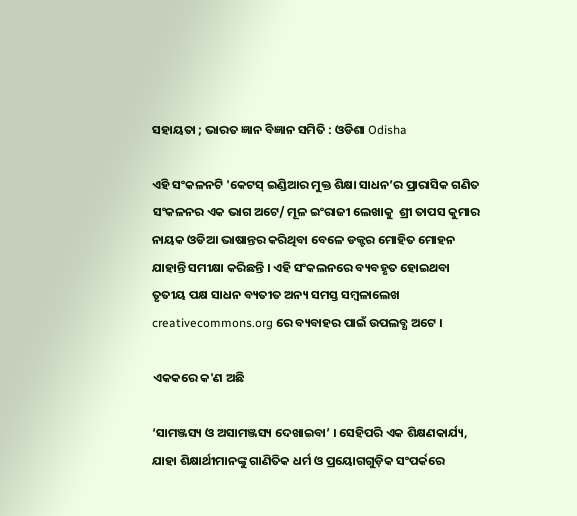ସହାୟତା ; ଭାରତ ଜ୍ଞାନ ବିଜ୍ଞାନ ସମିତି : ଓଡିଶା Odisha

ଏହି ସଂକଳନଟି 'କେଟସ୍ ଇଣ୍ଡିଆର ମୁକ୍ତ ଶିକ୍ଷା ସାଧନ’ର ପ୍ରାରାସିକ ଗଣିତ ସଂକଳନର ଏକ ଭାଗ ଅଟେ/ ମୂଳ ଇଂରାଜୀ ଲେଖାକୁ  ଶ୍ରୀ ତାପସ କୁମାର ନାୟକ ଓଡିଆ ଭାଷାନ୍ତର କରିଥିବା ବେଳେ ଡକ୍ଟର ମୋହିତ ମୋହନ ଯାହାନ୍ତି ସମୀକ୍ଷା କରିଛନ୍ତି । ଏହି ସଂକଲନରେ ବ୍ୟବହୃତ ହୋଇଥବା ତୃତୀୟ ପକ୍ଷ ସାଧନ ବ୍ୟତୀତ ଅନ୍ୟ ସମସ୍ତ ସମ୍ବଳାଲେଖ creativecommons.org ରେ ବ୍ୟବାହର ପାଇଁ ଉପଲବ୍ଧ ଅଟେ ।

ଏକକରେ କ'ଣ ଅଛି

‘ସାମଞ୍ଜସ୍ୟ ଓ ଅସାମଞ୍ଜସ୍ୟ ଦେଖାଇବା’ । ସେହିପରି ଏକ ଶିକ୍ଷଣକାର୍ଯ୍ୟ, ଯାହା ଶିକ୍ଷାର୍ଥୀମାନଙ୍କୁ ଗାଣିତିକ ଧର୍ମ ଓ ପ୍ରୟୋଗଗୁଡ଼ିକ ସଂପର୍କରେ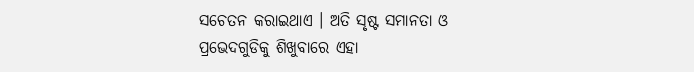ସଚେତନ କରାଇଥାଏ । ଅତି ସୃଷ୍ଟ ସମାନତା ଓ ପ୍ରଭେଦଗୁଡିକୁ ଶିଖୁବାରେ ଏହା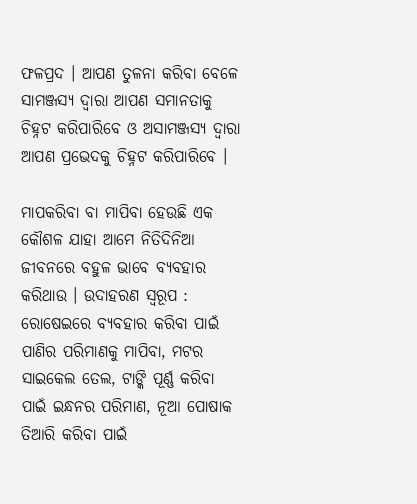ଫଳପ୍ରଦ । ଆପଣ ତୁଳନା କରିବା ବେଳେ ସାମଞ୍ଜସ୍ୟ ଦ୍ଵାରା ଆପଣ ସମାନତାକୁ ଚିହ୍ନଟ କରିପାରିବେ ଓ ଅସାମଞ୍ଜସ୍ୟ ଦ୍ଵାରା ଆପଣ ପ୍ରଭେଦକୁ ଚିହ୍ନଟ କରିପାରିବେ ।

ମାପକରିବା ବା ମାପିବା ହେଉଛି ଏକ କୌଶଳ ଯାହା ଆମେ ନିତିଦିନିଆ ଜୀବନରେ ବହୁଳ ଭାବେ ବ୍ୟବହାର କରିଥାଉ । ଉଦାହରଣ ସ୍ଵରୂପ : ରୋଷେଇରେ ବ୍ୟବହାର କରିବା ପାଇଁ ପାଣିର ପରିମାଣକୁ ମାପିବା, ମଟର ସାଇକେଲ ତେଲ, ଟାଙ୍କି ପୂର୍ଣ୍ଣ କରିବା ପାଇଁ ଇନ୍ଧନର ପରିମାଣ, ନୂଆ ପୋଷାକ ତିଆରି କରିବା ପାଇଁ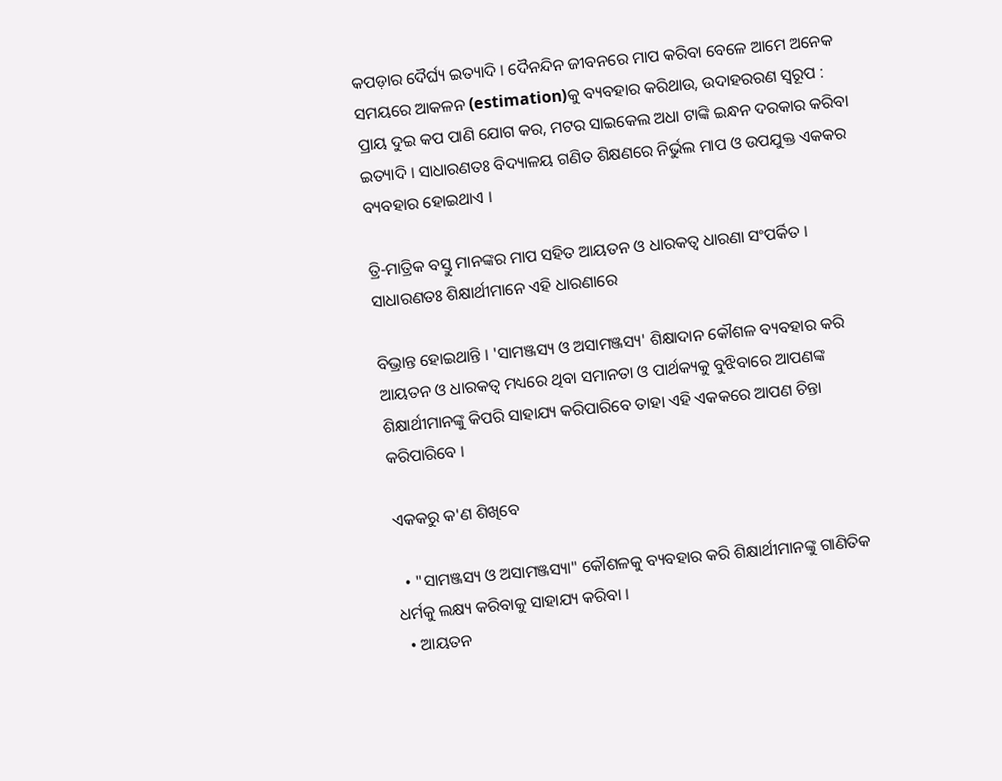କପଡ଼ାର ଦୈର୍ଘ୍ୟ ଇତ୍ୟାଦି । ଦୈନନ୍ଦିନ ଜୀବନରେ ମାପ କରିବା ବେଳେ ଆମେ ଅନେକ ସମୟରେ ଆକଳନ (estimation)କୁ ବ୍ୟବହାର କରିଥାଉ, ଉଦାହରରଣ ସ୍ବରୂପ : ପ୍ରାୟ ଦୁଇ କପ ପାଣି ଯୋଗ କର, ମଟର ସାଇକେଲ ଅଧା ଟାଙ୍କି ଇନ୍ଧନ ଦରକାର କରିବା ଇତ୍ୟାଦି । ସାଧାରଣତଃ ବିଦ୍ୟାଳୟ ଗଣିତ ଶିକ୍ଷଣରେ ନିର୍ଭୁଲ ମାପ ଓ ଉପଯୁକ୍ତ ଏକକର ବ୍ୟବହାର ହୋଇଥାଏ ।

ତ୍ରି-ମାତ୍ରିକ ବସ୍ତୁ ମାନଙ୍କର ମାପ ସହିତ ଆୟତନ ଓ ଧାରକତ୍ଵ ଧାରଣା ସଂପର୍କିତ । ସାଧାରଣତଃ ଶିକ୍ଷାର୍ଥୀମାନେ ଏହି ଧାରଣାରେ

ବିଭ୍ରାନ୍ତ ହୋଇଥାନ୍ତି । 'ସାମଞ୍ଜସ୍ୟ ଓ ଅସାମଞ୍ଜସ୍ୟ' ଶିକ୍ଷାଦାନ କୌଶଳ ବ୍ୟବହାର କରି ଆୟତନ ଓ ଧାରକତ୍ଵ ମଧ୍ୟରେ ଥିବା ସମାନତା ଓ ପାର୍ଥକ୍ୟକୁ ବୁଝିବାରେ ଆପଣଙ୍କ ଶିକ୍ଷାର୍ଥୀମାନଙ୍କୁ କିପରି ସାହାଯ୍ୟ କରିପାରିବେ ତାହା ଏହି ଏକକରେ ଆପଣ ଚିନ୍ତା କରିପାରିବେ ।

ଏକକରୁ କ'ଣ ଶିଖିବେ

  • "ସାମଞ୍ଜସ୍ୟ ଓ ଅସାମଞ୍ଜସ୍ୟା" କୌଶଳକୁ ବ୍ୟବହାର କରି ଶିକ୍ଷାର୍ଥୀମାନଙ୍କୁ ଗାଣିତିକ ଧର୍ମକୁ ଲକ୍ଷ୍ୟ କରିବାକୁ ସାହାଯ୍ୟ କରିବା ।
  • ଆୟତନ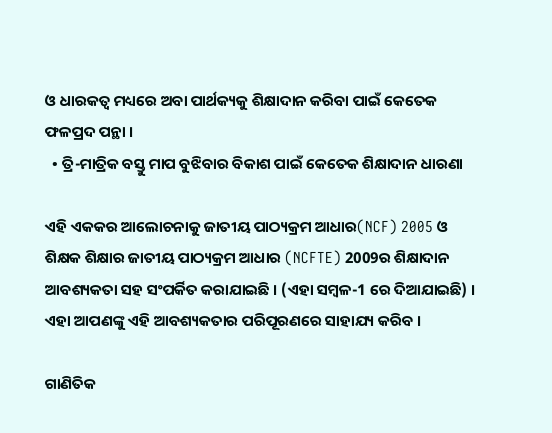ଓ ଧାରକତ୍ଵ ମଧ୍ୟରେ ଅବା ପାର୍ଥକ୍ୟକୁ ଶିକ୍ଷାଦାନ କରିବା ପାଇଁ କେତେକ ଫଳପ୍ରଦ ପନ୍ଥା ।
  • ତ୍ରି-ମାତ୍ରିକ ବସ୍ତୁ ମାପ ବୁଝିବାର ବିକାଶ ପାଇଁ କେତେକ ଶିକ୍ଷାଦାନ ଧାରଣା

ଏହି ଏକକର ଆଲୋଚନାକୁ ଜାତୀୟ ପାଠ୍ୟକ୍ରମ ଆଧାର(NCF) 2005 ଓ ଶିକ୍ଷକ ଶିକ୍ଷାର ଜାତୀୟ ପାଠ୍ୟକ୍ରମ ଆଧାର (NCFTE) 2009ର ଶିକ୍ଷାଦାନ ଆବଶ୍ୟକତା ସହ ସଂପର୍କିତ କରାଯାଇଛି । (ଏହା ସମ୍ବଳ-1 ରେ ଦିଆଯାଇଛି) । ଏହା ଆପଣଙ୍କୁ ଏହି ଆବଶ୍ୟକତାର ପରିପୂରଣରେ ସାହାଯ୍ୟ କରିବ ।

ଗାଣିତିକ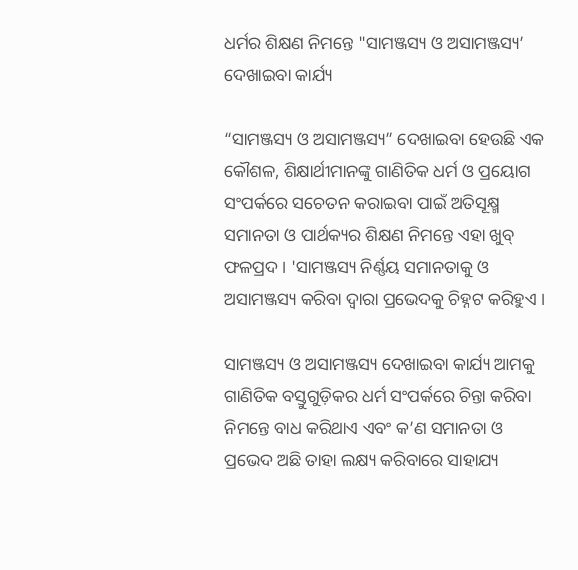ଧର୍ମର ଶିକ୍ଷଣ ନିମନ୍ତେ "ସାମଞ୍ଜସ୍ୟ ଓ ଅସାମଞ୍ଜସ୍ୟ’ ଦେଖାଇବା କାର୍ଯ୍ୟ

“ସାମଞ୍ଜସ୍ୟ ଓ ଅସାମଞ୍ଜସ୍ୟ” ଦେଖାଇବା ହେଉଛି ଏକ କୌଶଳ, ଶିକ୍ଷାର୍ଥୀମାନଙ୍କୁ ଗାଣିତିକ ଧର୍ମ ଓ ପ୍ରୟୋଗ ସଂପର୍କରେ ସଚେତନ କରାଇବା ପାଇଁ ଅତିସୂକ୍ଷ୍ମ ସମାନତା ଓ ପାର୍ଥକ୍ୟର ଶିକ୍ଷଣ ନିମନ୍ତେ ଏହା ଖୁବ୍ ଫଳପ୍ରଦ । 'ସାମଞ୍ଜସ୍ୟ ନିର୍ଣ୍ଣୟ ସମାନତାକୁ ଓ ଅସାମଞ୍ଜସ୍ୟ କରିବା ଦ୍ଵାରା ପ୍ରଭେଦକୁ ଚିହ୍ନଟ କରିହୁଏ ।

ସାମଞ୍ଜସ୍ୟ ଓ ଅସାମଞ୍ଜସ୍ୟ ଦେଖାଇବା କାର୍ଯ୍ୟ ଆମକୁ ଗାଣିତିକ ବସ୍ତୁଗୁଡ଼ିକର ଧର୍ମ ସଂପର୍କରେ ଚିନ୍ତା କରିବା ନିମନ୍ତେ ବାଧ କରିଥାଏ ଏବଂ କ’ଣ ସମାନତା ଓ ପ୍ରଭେଦ ଅଛି ତାହା ଲକ୍ଷ୍ୟ କରିବାରେ ସାହାଯ୍ୟ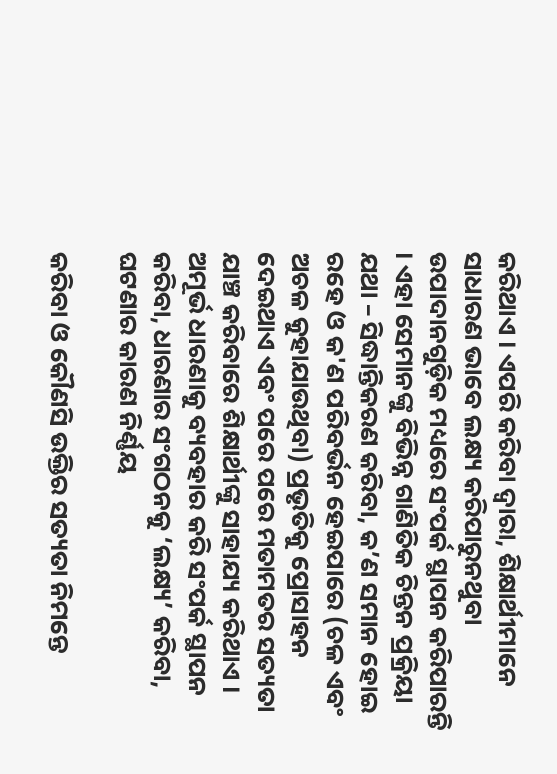କରିଥାଏ । ଏପରି କରିବା ଦ୍ଵାରା, ଶିକ୍ଷାର୍ଥୀମାନେ ସାଧାରଣ ଭାବେ ଲକ୍ଷ୍ୟ କରିପାରୁନଥୁବା ଉପାଦାନଗୁଡ଼ିକ ମଧ୍ୟରେ ସଂପର୍କ ସ୍ଥାପନ କରିପାରନ୍ତି । ଏହା ସେମାନଙ୍କୁ ବିଭିନ୍ନ ଗାଣିତିକ ଚିନ୍ତନ ପ୍ରକ୍ରିୟା ଯଥା – ସିଦ୍ଧାନ୍ତିକରଣ କରିବା, କ’ଣ ସମାନ ହୋଇ ରହେ ଓ କ'ଣ ପରିବର୍ଭନ ହେଇପାରେ (ଚଳ ଏବଂ ଅଚଳ କୁହାଯାଉଥିବା) ପ୍ରଭୃତିକୁ ପ୍ରୋସାହନ ଦେଇଥାଏ ଏବଂ ପରେ ପରେ ମତାମତର ସତ୍ୟତା ଯାଞ୍ଚ କରିବାରେ ଶିକ୍ଷାର୍ଥୀଙ୍କୁ ସାହାଯ୍ୟ କରିଥାଏ । ଅମୂର୍ଭ ଧାରଣାକୁ ବ୍ୟବହାର କରି ସଂପର୍କ ସ୍ଥାପନ କରିବା, ଧାରଣାର ସଂଗଠନକୁ ‘ଲକ୍ଷ୍ୟ’ କରିବା, ଘଟଣାର କାରଣ ନିର୍ଣ୍ଣୟ

କରିବା ଓ କୌଣସି ଉକ୍ତିର ସତ୍ୟତା ନିମନ୍ତେ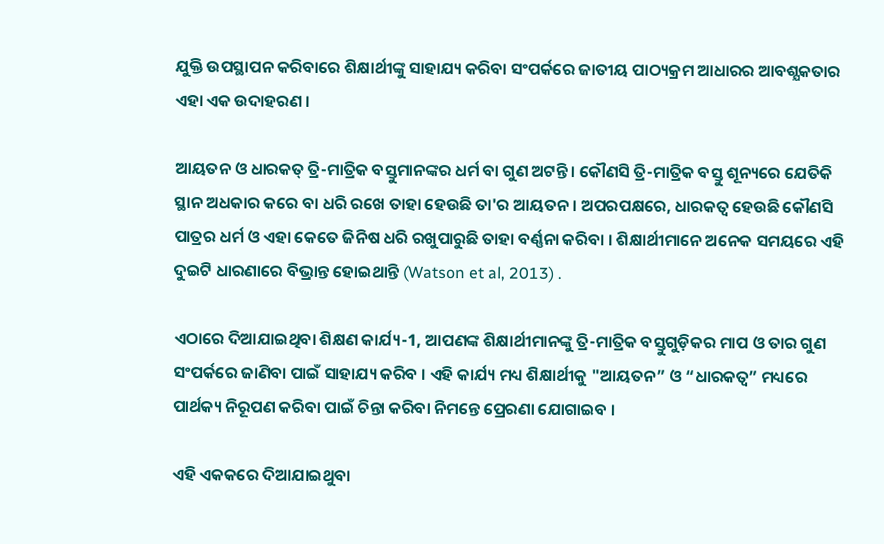ଯୁକ୍ତି ଉପସ୍ଥାପନ କରିବାରେ ଶିକ୍ଷାର୍ଥୀଙ୍କୁ ସାହାଯ୍ୟ କରିବା ସଂପର୍କରେ ଜାତୀୟ ପାଠ୍ୟକ୍ରମ ଆଧାରର ଆବଶ୍ଯକତାର ଏହା ଏକ ଉଦାହରଣ ।

ଆୟତନ ଓ ଧାରକତ୍ ତ୍ରି-ମାତ୍ରିକ ବସ୍ତୁମାନଙ୍କର ଧର୍ମ ବା ଗୁଣ ଅଟନ୍ତି । କୌଣସି ତ୍ରି-ମାତ୍ରିକ ବସ୍ତୁ ଶୂନ୍ୟରେ ଯେତିକି ସ୍ଥାନ ଅଧକାର କରେ ବା ଧରି ରଖେ ତାହା ହେଉଛି ତା'ର ଆୟତନ । ଅପରପକ୍ଷରେ, ଧାରକତ୍ଵ ହେଉଛି କୌଣସି ପାତ୍ରର ଧର୍ମ ଓ ଏହା କେତେ ଜିନିଷ ଧରି ରଖୁପାରୁଛି ତାହା ବର୍ଣ୍ଣନା କରିବା । ଶିକ୍ଷାର୍ଥୀମାନେ ଅନେକ ସମୟରେ ଏହି ଦୁଇଟି ଧାରଣାରେ ବିଭ୍ରାନ୍ତ ହୋଇଥାନ୍ତି (Watson et al, 2013) .

ଏଠାରେ ଦିଆଯାଇଥିବା ଶିକ୍ଷଣ କାର୍ଯ୍ୟ-1, ଆପଣଙ୍କ ଶିକ୍ଷାର୍ଥୀମାନଙ୍କୁ ତ୍ରି-ମାତ୍ରିକ ବସ୍ତୁଗୁଡ଼ିକର ମାପ ଓ ତାର ଗୁଣ ସଂପର୍କରେ ଜାଣିବା ପାଇଁ ସାହାଯ୍ୟ କରିବ । ଏହି କାର୍ଯ୍ୟ ମଧ୍ୟ ଶିକ୍ଷାର୍ଥୀକୁ "ଆୟତନ” ଓ “ଧାରକତ୍ଵ” ମଧ୍ୟରେ ପାର୍ଥକ୍ୟ ନିରୂପଣ କରିବା ପାଇଁ ଚିନ୍ତା କରିବା ନିମନ୍ତେ ପ୍ରେରଣା ଯୋଗାଇବ ।

ଏହି ଏକକରେ ଦିଆଯାଇଥୁବା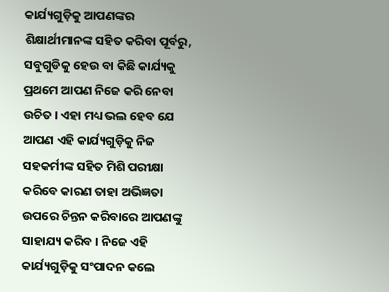କାର୍ଯ୍ୟଗୁଡ଼ିକୁ ଆପଣଙ୍କର ଶିକ୍ଷାର୍ଥୀମାନଙ୍କ ସହିତ କରିବା ପୂର୍ବରୁ, ସବୁଗୁଡିକୁ ହେଉ ବା କିଛି କାର୍ଯ୍ୟକୁ ପ୍ରଥମେ ଆପଣ ନିଜେ କରି ନେବା ଉଚିତ । ଏହା ମଧ୍ୟ ଭଲ ହେବ ଯେ ଆପଣ ଏହି କାର୍ଯ୍ୟଗୁଡ଼ିକୁ ନିଜ ସହକର୍ମୀଙ୍କ ସହିତ ମିଶି ପରୀକ୍ଷା କରିବେ କାରଣ ତାହା ଅଭିଜ୍ଞତା ଉପରେ ଚିନ୍ତନ କରିବାରେ ଆପଣଙ୍କୁ ସାହାଯ୍ୟ କରିବ । ନିଜେ ଏହି କାର୍ଯ୍ୟଗୁଡ଼ିକୁ ସଂପାଦନ କଲେ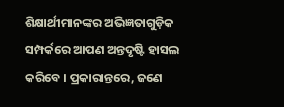ଶିକ୍ଷାର୍ଥୀମାନଙ୍କର ଅଭିଜ୍ଞତାଗୁଡ଼ିକ ସମ୍ପର୍କରେ ଆପଣ ଅନ୍ତଦୃଷ୍ଟି ହାସଲ କରିବେ । ପ୍ରକାରାନ୍ତରେ, ଜଣେ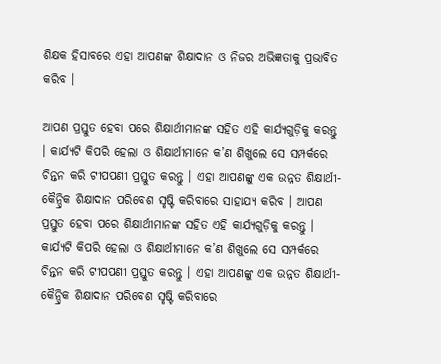ଶିକ୍ଷକ ହିସାବରେ ଏହା ଆପଣଙ୍କ ଶିକ୍ଷାଦାନ ଓ ନିଜର ଅଭିଜ୍ଞତାକୁ ପ୍ରଭାବିତ କରିବ ।

ଆପଣ ପ୍ରସ୍ତୁତ ହେବା ପରେ ଶିକ୍ଷାର୍ଥୀମାନଙ୍କ ସହିତ ଏହି କାର୍ଯ୍ୟଗୁଡ଼ିକୁ କରନ୍ତୁ । କାର୍ଯ୍ୟଟି କିପରି ହେଲା ଓ ଶିକ୍ଷାର୍ଥୀମାନେ କ’ଣ ଶିଖୁଲେ ସେ ସମ୍ପର୍କରେ ଚିନ୍ତନ କରି ଟୀପପଣୀ ପ୍ରସ୍ତୁତ କରନ୍ତୁ । ଏହା ଆପଣଙ୍କୁ ଏକ ଉନ୍ନତ ଶିକ୍ଷାର୍ଥୀ-କୈନ୍ଦ୍ରିକ ଶିକ୍ଷାଦାନ ପରିବେଶ ସୃଷ୍ଟି କରିବାରେ ସାହାଯ୍ୟ କରିବ । ଆପଣ ପ୍ରସ୍ତୁତ ହେବା ପରେ ଶିକ୍ଷାର୍ଥୀମାନଙ୍କ ସହିତ ଏହି କାର୍ଯ୍ୟଗୁଡ଼ିକୁ କରନ୍ତୁ । କାର୍ଯ୍ୟଟି କିପରି ହେଲା ଓ ଶିକ୍ଷାର୍ଥୀମାନେ କ’ଣ ଶିଖୁଲେ ସେ ସମ୍ପର୍କରେ ଚିନ୍ତନ କରି ଟୀପପଣୀ ପ୍ରସ୍ତୁତ କରନ୍ତୁ । ଏହା ଆପଣଙ୍କୁ ଏକ ଉନ୍ନତ ଶିକ୍ଷାର୍ଥୀ-କୈନ୍ଦ୍ରିକ ଶିକ୍ଷାଦାନ ପରିବେଶ ସୃଷ୍ଟି କରିବାରେ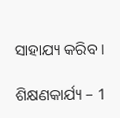ସାହାଯ୍ୟ କରିବ ।

ଶିକ୍ଷଣକାର୍ଯ୍ୟ – 1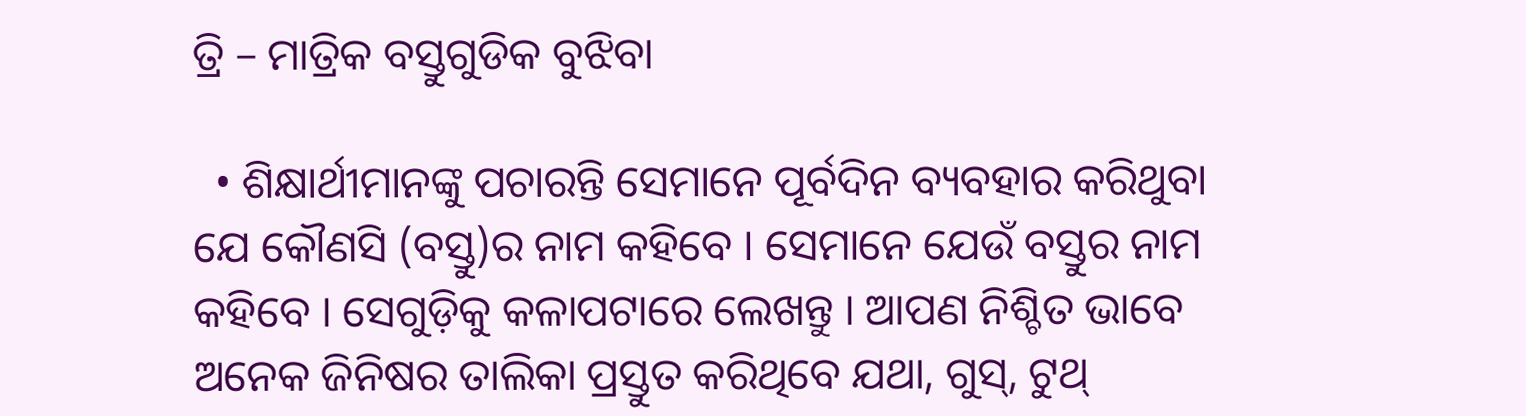ତ୍ରି – ମାତ୍ରିକ ବସ୍ତୁଗୁଡିକ ବୁଝିବା

  • ଶିକ୍ଷାର୍ଥୀମାନଙ୍କୁ ପଚାରନ୍ତି ସେମାନେ ପୂର୍ବଦିନ ବ୍ୟବହାର କରିଥୁବା ଯେ କୌଣସି (ବସ୍ତୁ)ର ନାମ କହିବେ । ସେମାନେ ଯେଉଁ ବସ୍ତୁର ନାମ କହିବେ । ସେଗୁଡ଼ିକୁ କଳାପଟାରେ ଲେଖନ୍ତୁ । ଆପଣ ନିଶ୍ଚିତ ଭାବେ ଅନେକ ଜିନିଷର ତାଲିକା ପ୍ରସ୍ତୁତ କରିଥିବେ ଯଥା, ଗୁସ୍, ଟୁଥ୍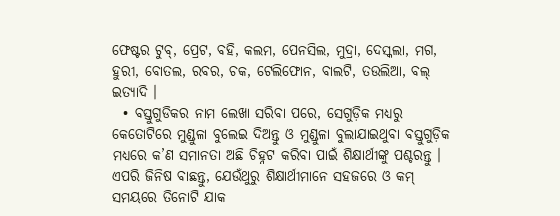ଫେଷ୍ଟର ଟୁବ୍, ପ୍ରେଟ, ବହି, କଲମ, ପେନସିଲ, ମୁଦ୍ରା, ଦେସ୍କଲା, ମଗ, ହୁରୀ, ବୋତଲ, ରବର, ଚକ, ଟେଲିଫୋନ, ବାଲଟି, ତଉଲିଆ, ବଲ୍ ଇତ୍ୟାଦି ।
  • ବସ୍ତୁଗୁଡିକର ନାମ ଲେଖା ସରିବା ପରେ, ସେଗୁଡ଼ିକ ମଧ୍ୟରୁ କେତୋଟିରେ ମୁଣ୍ଡୁଳା ବୁଲେଇ ଦିଅନ୍ତୁ ଓ ମୁଣ୍ଡୁଳା ବୁଲାଯାଇଥୁବା ବସ୍ତୁଗୁଡ଼ିକ ମଧ୍ୟରେ କ’ଣ ସମାନତା ଅଛି ଚିହ୍ନଟ କରିବା ପାଇଁ ଶିକ୍ଷାର୍ଥୀଙ୍କୁ ପଶ୍ଚରନ୍ତୁ । ଏପରି ଜିନିଷ ବାଛନ୍ତୁ, ଯେଉଁଥୁରୁ ଶିକ୍ଷାର୍ଥୀମାନେ ସହଜରେ ଓ କମ୍ ସମୟରେ ତିନୋଟି ଯାକ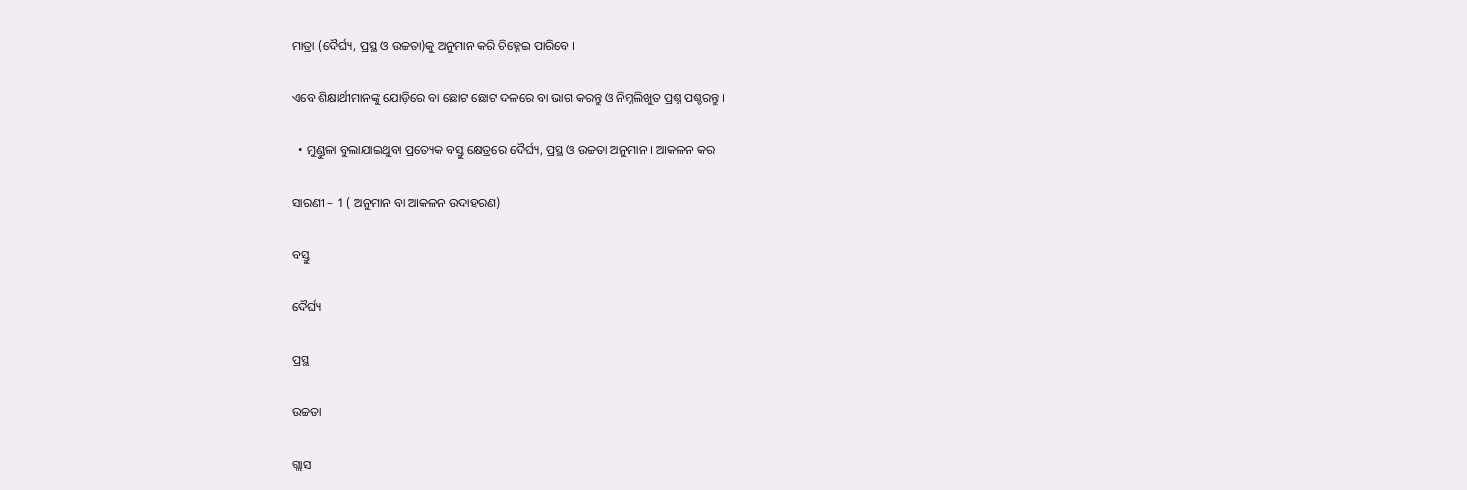ମାତ୍ରା (ଦୈର୍ଘ୍ୟ, ପ୍ରସ୍ଥ ଓ ଉଚ୍ଚତା)କୁ ଅନୁମାନ କରି ଚିହ୍ନେଇ ପାରିବେ ।

ଏବେ ଶିକ୍ଷାର୍ଥୀମାନଙ୍କୁ ଯୋଡ଼ିରେ ବା ଛୋଟ ଛୋଟ ଦଳରେ ବା ଭାଗ କରନ୍ତୁ ଓ ନିମ୍ନଲିଖୁତ ପ୍ରଶ୍ନ ପଶ୍ଚରନ୍ତୁ ।

  • ମୁଣ୍ଡୁଳା ବୁଲାଯାଇଥୁବା ପ୍ରତ୍ୟେକ ବସ୍ତୁ କ୍ଷେତ୍ରରେ ଦୈର୍ଘ୍ୟ, ପ୍ରସ୍ଥ ଓ ଉଚ୍ଚତା ଅନୁମାନ । ଆକଳନ କର

ସାରଣୀ – 1 ( ଅନୁମାନ ବା ଆକଳନ ଉଦାହରଣ)

ବସ୍ତୁ

ଦୈର୍ଘ୍ୟ

ପ୍ରସ୍ଥ

ଉଚ୍ଚତା

ଗ୍ଲାସ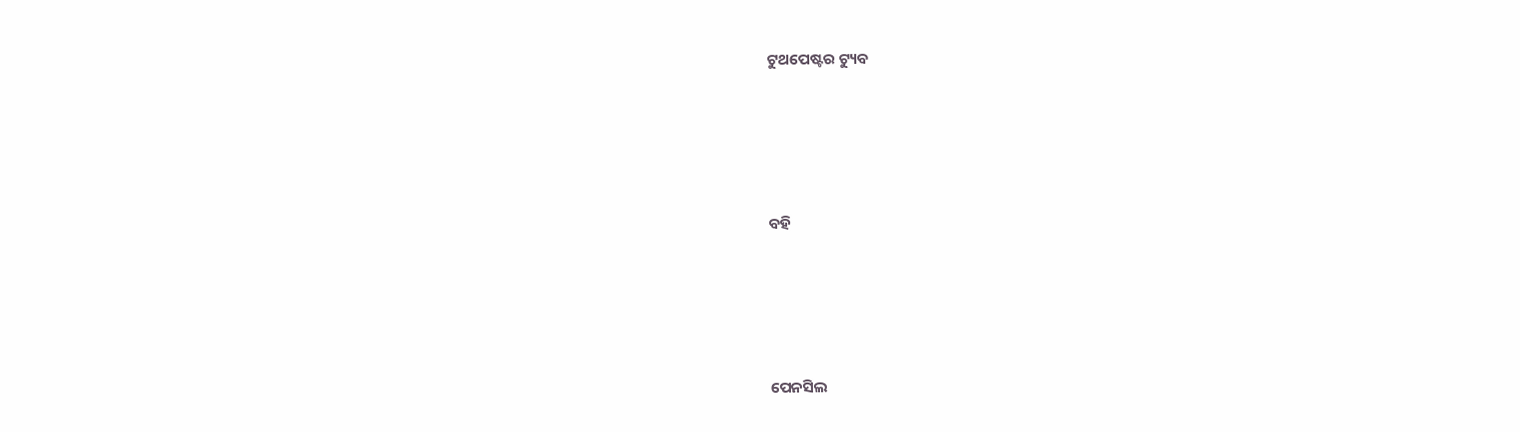ଟୁଥପେଷ୍ଟର ଟ୍ୟୁବ







ବହି







ପେନସିଲ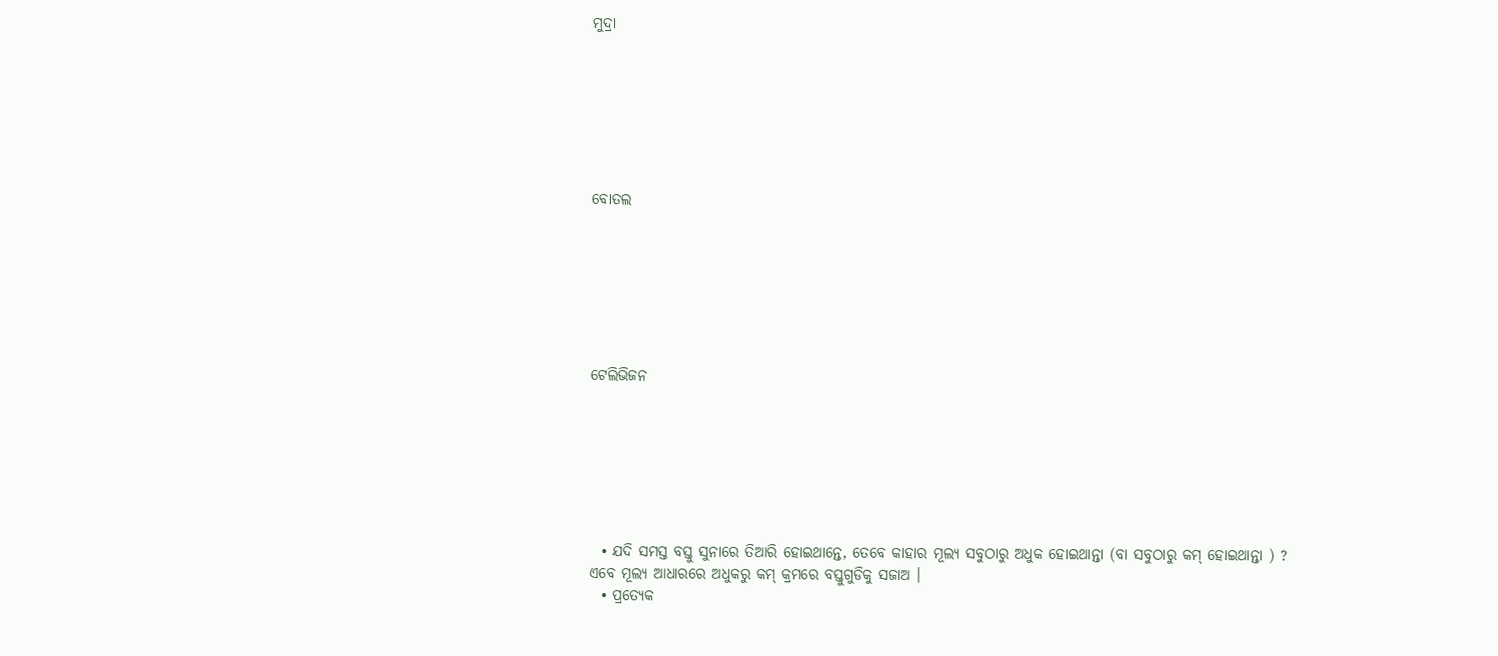ମୁଦ୍ରା







ବୋତଲ







ଟେଲିଭିଜନ







  • ଯଦି ସମସ୍ତ ବସ୍ତୁ ସୁନାରେ ତିଆରି ହୋଇଥାନ୍ତେ, ତେବେ କାହାର ମୂଲ୍ୟ ସବୁଠାରୁ ଅଧୁକ ହୋଇଥାନ୍ତା (ବା ସବୁଠାରୁ କମ୍ ହୋଇଥାନ୍ତା ) ? ଏବେ ମୂଲ୍ୟ ଆଧାରରେ ଅଧୁକରୁ କମ୍ କ୍ରମରେ ବସ୍ତୁଗୁଡିକୁ ସଜାଅ ।
  • ପ୍ରତ୍ୟେକ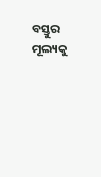ବସ୍ତୁର ମୂଲ୍ୟକୁ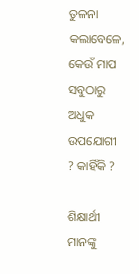ତୁଳନା କଲାବେଳେ, କେଉଁ ମାପ ସବୁଠାରୁ ଅଧୁକ ଉପଯୋଗୀ ? କାହିଁକି ?

ଶିକ୍ଷାର୍ଥୀ ମାନଙ୍କୁ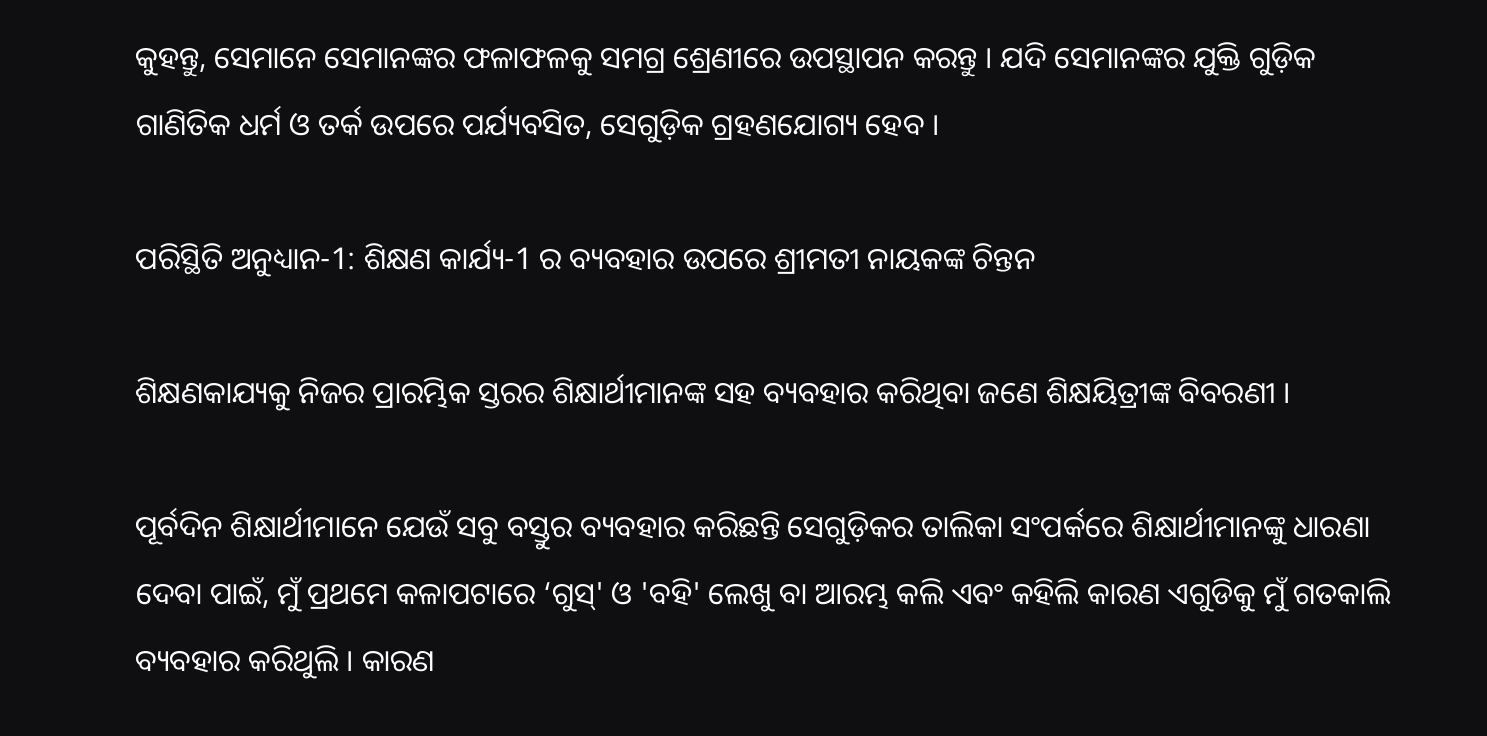କୁହନ୍ତୁ, ସେମାନେ ସେମାନଙ୍କର ଫଳାଫଳକୁ ସମଗ୍ର ଶ୍ରେଣୀରେ ଉପସ୍ଥାପନ କରନ୍ତୁ । ଯଦି ସେମାନଙ୍କର ଯୁକ୍ତି ଗୁଡ଼ିକ ଗାଣିତିକ ଧର୍ମ ଓ ତର୍କ ଉପରେ ପର୍ଯ୍ୟବସିତ, ସେଗୁଡ଼ିକ ଗ୍ରହଣଯୋଗ୍ୟ ହେବ ।

ପରିସ୍ଥିତି ଅନୁଧ୍ୟାନ-1: ଶିକ୍ଷଣ କାର୍ଯ୍ୟ-1 ର ବ୍ୟବହାର ଉପରେ ଶ୍ରୀମତୀ ନାୟକଙ୍କ ଚିନ୍ତନ

ଶିକ୍ଷଣକାଯ୍ୟକୁ ନିଜର ପ୍ରାରମ୍ଭିକ ସ୍ତରର ଶିକ୍ଷାର୍ଥୀମାନଙ୍କ ସହ ବ୍ୟବହାର କରିଥିବା ଜଣେ ଶିକ୍ଷୟିତ୍ରୀଙ୍କ ବିବରଣୀ ।

ପୂର୍ବଦିନ ଶିକ୍ଷାର୍ଥୀମାନେ ଯେଉଁ ସବୁ ବସ୍ତୁର ବ୍ୟବହାର କରିଛନ୍ତି ସେଗୁଡ଼ିକର ତାଲିକା ସଂପର୍କରେ ଶିକ୍ଷାର୍ଥୀମାନଙ୍କୁ ଧାରଣା ଦେବା ପାଇଁ, ମୁଁ ପ୍ରଥମେ କଳାପଟାରେ ‘ଗୁସ୍' ଓ 'ବହି' ଲେଖୁ ବା ଆରମ୍ଭ କଲି ଏବଂ କହିଲି କାରଣ ଏଗୁଡିକୁ ମୁଁ ଗତକାଲି ବ୍ୟବହାର କରିଥୁଲି । କାରଣ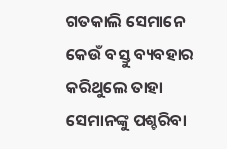ଗତକାଲି ସେମାନେ କେଉଁ ବସ୍ତୁ ବ୍ୟବହାର କରିଥୁଲେ ତାହା ସେମାନଙ୍କୁ ପଶ୍ଚରିବା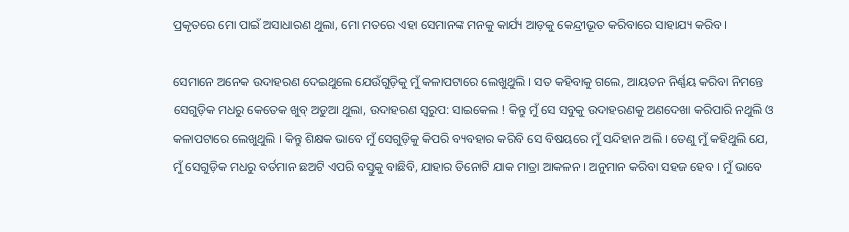ପ୍ରକୃତରେ ମୋ ପାଇଁ ଅସାଧାରଣ ଥୁଲା, ମୋ ମତରେ ଏହା ସେମାନଙ୍କ ମନକୁ କାର୍ଯ୍ୟ ଆଡ଼କୁ କେନ୍ଦ୍ରୀଭୂତ କରିବାରେ ସାହାଯ୍ୟ କରିବ ।

ସେମାନେ ଅନେକ ଉଦାହରଣ ଦେଇଥୁଲେ ଯେଉଁଗୁଡ଼ିକୁ ମୁଁ କଳାପଟାରେ ଲେଖୁଥୁଲି । ସତ କହିବାକୁ ଗଲେ, ଆୟତନ ନିର୍ଣ୍ଣୟ କରିବା ନିମନ୍ତେ ସେଗୁଡ଼ିକ ମଧରୁ କେତେକ ଖୁବ୍ ଅଡୁଆ ଥୁଲା, ଉଦାହରଣ ସ୍ଵରୁପ: ସାଇକେଲ ! କିନ୍ତୁ ମୁଁ ସେ ସବୁକୁ ଉଦାହରଣକୁ ଅଣଦେଖା କରିପାରି ନଥୁଲି ଓ କଳାପଟାରେ ଲେଖୁଥୁଲି । କିନ୍ତୁ ଶିକ୍ଷକ ଭାବେ ମୁଁ ସେଗୁଡ଼ିକୁ କିପରି ବ୍ୟବହାର କରିବି ସେ ବିଷୟରେ ମୁଁ ସନ୍ଦିହାନ ଅଲି । ତେଣୁ ମୁଁ କହିଥୁଲି ଯେ, ମୁଁ ସେଗୁଡ଼ିକ ମଧରୁ ବର୍ତମାନ ଛଅଟି ଏପରି ବସ୍ତୁକୁ ବାଛିବି, ଯାହାର ତିନୋଟି ଯାକ ମାତ୍ରା ଆକଳନ । ଅନୁମାନ କରିବା ସହଜ ହେବ । ମୁଁ ଭାବେ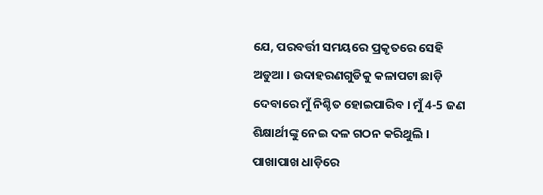ଯେ, ପରବର୍ତ୍ତୀ ସମୟରେ ପ୍ରକୃତରେ ସେହି ଅଡୁଆ । ଉଦାହରଣଗୁଡିକୁ କଳାପଟା ଛାଡ଼ି ଦେବାରେ ମୁଁ ନିଶ୍ଚିତ ହୋଇପାରିବ । ମୁଁ 4-5 ଜଣ ଶିକ୍ଷାର୍ଥୀଙ୍କୁ ନେଇ ଦଳ ଗଠନ କରିଥୁଲି । ପାଖାପାଖ ଧାଡ଼ିରେ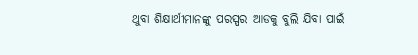ଥୁବା ଶିକ୍ଷାର୍ଥୀମାନଙ୍କୁ ପରସ୍ପର ଆଡକୁ ବୁଲି ଯିବା ପାଇଁ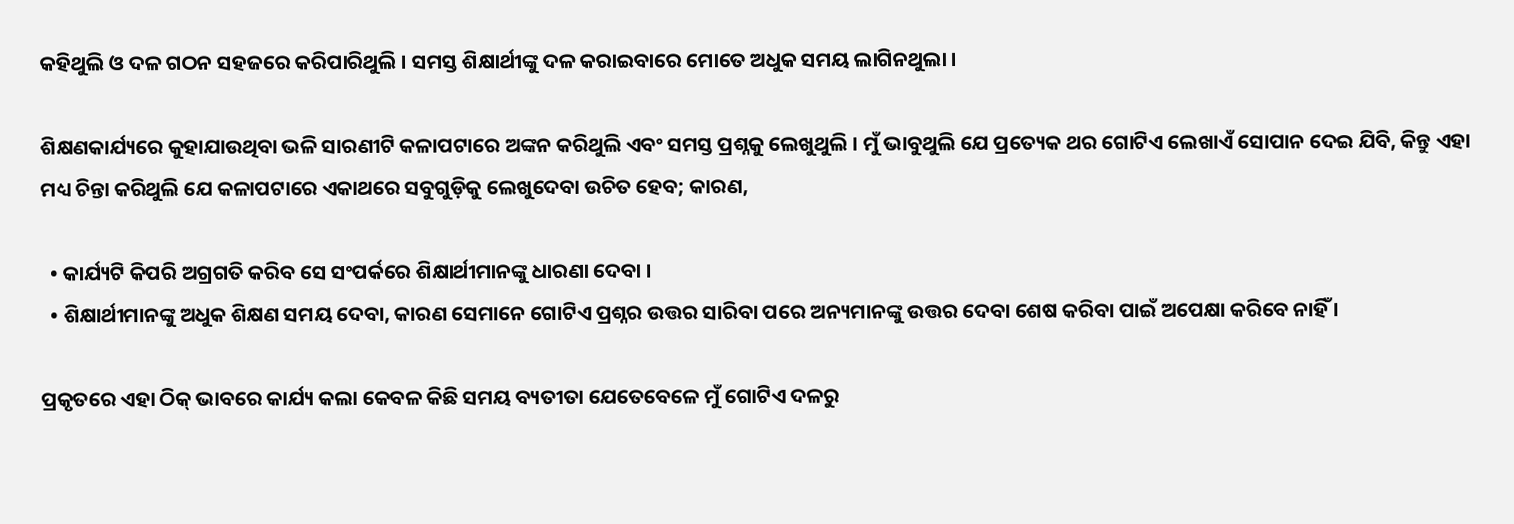କହିଥୁଲି ଓ ଦଳ ଗଠନ ସହଜରେ କରିପାରିଥୁଲି । ସମସ୍ତ ଶିକ୍ଷାର୍ଥୀଙ୍କୁ ଦଳ କରାଇବାରେ ମୋତେ ଅଧୁକ ସମୟ ଲାଗିନଥୁଲା ।

ଶିକ୍ଷଣକାର୍ଯ୍ୟରେ କୁହାଯାଉଥିବା ଭଳି ସାରଣୀଟି କଳାପଟାରେ ଅଙ୍କନ କରିଥୁଲି ଏବଂ ସମସ୍ତ ପ୍ରଶ୍ନକୁ ଲେଖୁଥୁଲି । ମୁଁ ଭାବୁଥୁଲି ଯେ ପ୍ରତ୍ୟେକ ଥର ଗୋଟିଏ ଲେଖାଏଁ ସୋପାନ ଦେଇ ଯିବି, କିନ୍ତୁ ଏହା ମଧ୍ୟ ଚିନ୍ତା କରିଥୁଲି ଯେ କଳାପଟାରେ ଏକାଥରେ ସବୁଗୁଡ଼ିକୁ ଲେଖୁଦେବା ଉଚିତ ହେବ; କାରଣ,

  • କାର୍ଯ୍ୟଟି କିପରି ଅଗ୍ରଗତି କରିବ ସେ ସଂପର୍କରେ ଶିକ୍ଷାର୍ଥୀମାନଙ୍କୁ ଧାରଣା ଦେବା ।
  • ଶିକ୍ଷାର୍ଥୀମାନଙ୍କୁ ଅଧୁକ ଶିକ୍ଷଣ ସମୟ ଦେବା, କାରଣ ସେମାନେ ଗୋଟିଏ ପ୍ରଶ୍ନର ଉତ୍ତର ସାରିବା ପରେ ଅନ୍ୟମାନଙ୍କୁ ଉତ୍ତର ଦେବା ଶେଷ କରିବା ପାଇଁ ଅପେକ୍ଷା କରିବେ ନାହିଁ ।

ପ୍ରକୃତରେ ଏହା ଠିକ୍ ଭାବରେ କାର୍ଯ୍ୟ କଲା କେବଳ କିଛି ସମୟ ବ୍ୟତୀତା ଯେତେବେଳେ ମୁଁ ଗୋଟିଏ ଦଳରୁ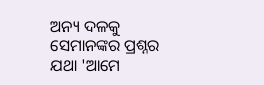ଅନ୍ୟ ଦଳକୁ ସେମାନଙ୍କର ପ୍ରଶ୍ନର ଯଥା 'ଆମେ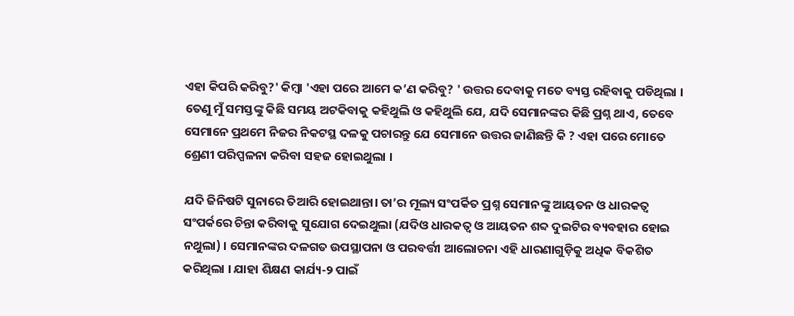ଏହା କିପରି କରିବୁ?' କିମ୍ବା 'ଏହା ପରେ ଆମେ କ’ଣ କରିବୁ? ' ଉତ୍ତର ଦେବାକୁ ମତେ ବ୍ୟସ୍ତ ରହିବାକୁ ପଡିଥିଲା । ତେଣୁ ମୁଁ ସମସ୍ତଙ୍କୁ କିଛି ସମୟ ଅଟକିବାକୁ କହିଥୁଲି ଓ କହିଥୁଲି ଯେ, ଯଦି ସେମାନଙ୍କର କିଛି ପ୍ରଶ୍ନ ଥାଏ, ତେବେ ସେମାନେ ପ୍ରଥମେ ନିଜର ନିକଟସ୍ଥ ଦଳକୁ ପଚାରନ୍ତୁ ଯେ ସେମାନେ ଉତ୍ତର ଜାଣିଛନ୍ତି କି ? ଏହା ପରେ ମୋତେ ଶ୍ରେଣୀ ପରିପ୍ପଳନା କରିବା ସହଜ ହୋଇଥୁଲା ।

ଯଦି ଜିନିଷଟି ସୁନାରେ ତିଆରି ହୋଇଥାନ୍ତା। ତା’ର ମୂଲ୍ୟ ସଂପର୍କିତ ପ୍ରଶ୍ନ ସେମାନଙ୍କୁ ଆୟତନ ଓ ଧାରକତ୍ଵ ସଂପର୍କରେ ଚିନ୍ତା କରିବାକୁ ସୁଯୋଗ ଦେଇଥୁଲା (ଯଦିଓ ଧାରକତ୍ଵ ଓ ଆୟତନ ଶବ୍ଦ ଦୁଇଟିର ବ୍ୟବହାର ହୋଇ ନଥୁଲା) । ସେମାନଙ୍କର ଦଳଗତ ଉପସ୍ଥାପନା ଓ ପରବର୍ତ୍ତୀ ଆଲୋଚନା ଏହି ଧାରଣାଗୁଡ଼ିକୁ ଅଧିକ ବିକଶିତ କରିଥିଲା । ଯାହା ଶିକ୍ଷଣ କାର୍ଯ୍ୟ-୨ ପାଇଁ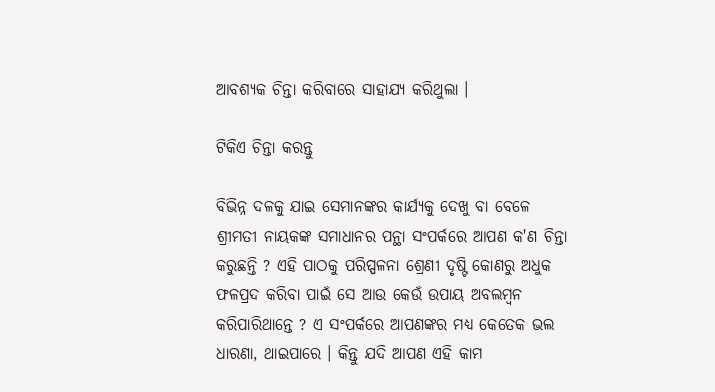ଆବଶ୍ୟକ ଚିନ୍ତା କରିବାରେ ସାହାଯ୍ୟ କରିଥୁଲା ।

ଟିକିଏ ଚିନ୍ତା କରନ୍ତୁ

ବିଭିନ୍ନ ଦଳକୁ ଯାଇ ସେମାନଙ୍କର କାର୍ଯ୍ୟକୁ ଦେଖୁ ବା ବେଳେ ଶ୍ରୀମତୀ ନାୟକଙ୍କ ସମାଧାନର ପନ୍ଥା ସଂପର୍କରେ ଆପଣ କ'ଣ ଚିନ୍ତା କରୁଛନ୍ତି ? ଏହି ପାଠକୁ ପରିପ୍ପଳନା ଶ୍ରେଣୀ ଦୃଷ୍ଟି କୋଣରୁ ଅଧୁକ  ଫଳପ୍ରଦ କରିବା ପାଇଁ ସେ ଆଉ କେଉଁ ଉପାୟ ଅବଲମ୍ବନ କରିପାରିଥାନ୍ତେ ? ଏ ସଂପର୍କରେ ଆପଣଙ୍କର ମଧ୍ୟ କେତେକ ଭଲ ଧାରଣା, ଥାଇପାରେ । କିନ୍ତୁ ଯଦି ଆପଣ ଏହି କାମ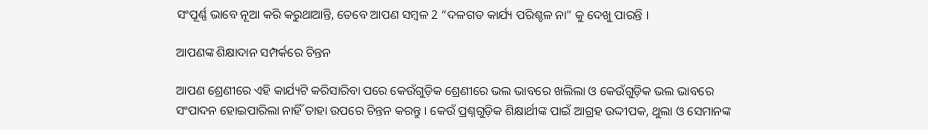ସଂପୂର୍ଣ୍ଣ ଭାବେ ନୂଆ କରି କରୁଥାଆନ୍ତି, ତେବେ ଆପଣ ସମ୍ବଳ 2 “ଦଳଗତ କାର୍ଯ୍ୟ ପରିଶ୍ଚଳ ନା" କୁ ଦେଖୁ ପାରନ୍ତି ।

ଆପଣଙ୍କ ଶିକ୍ଷାଦାନ ସମ୍ପର୍କରେ ଚିନ୍ତନ

ଆପଣ ଶ୍ରେଣୀରେ ଏହି କାର୍ଯ୍ୟଟି କରିସାରିବା ପରେ କେଉଁଗୁଡ଼ିକ ଶ୍ରେଣୀରେ ଭଲ ଭାବରେ ଖଲିଲା ଓ କେଉଁଗୁଡ଼ିକ ଭଲ ଭାବରେ ସଂପାଦନ ହୋଇପାରିଲା ନାହିଁ ତାହା ଉପରେ ଚିନ୍ତନ କରନ୍ତୁ । କେଉଁ ପ୍ରଶ୍ନଗୁଡ଼ିକ ଶିକ୍ଷାର୍ଥୀଙ୍କ ପାଇଁ ଆଗ୍ରହ ଉଦ୍ଦୀପକ, ଥୁଲା ଓ ସେମାନଙ୍କ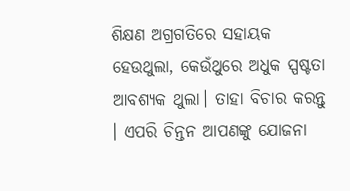ଶିକ୍ଷଣ ଅଗ୍ରଗତିରେ ସହାୟକ ହେଉଥୁଲା, କେଉଁଥୁରେ ଅଧୁକ ସ୍ପଷ୍ଟତା ଆବଶ୍ୟକ ଥୁଲା। ତାହା ବିଚାର କରନ୍ତୁ । ଏପରି ଚିନ୍ତନ ଆପଣଙ୍କୁ ଯୋଜନା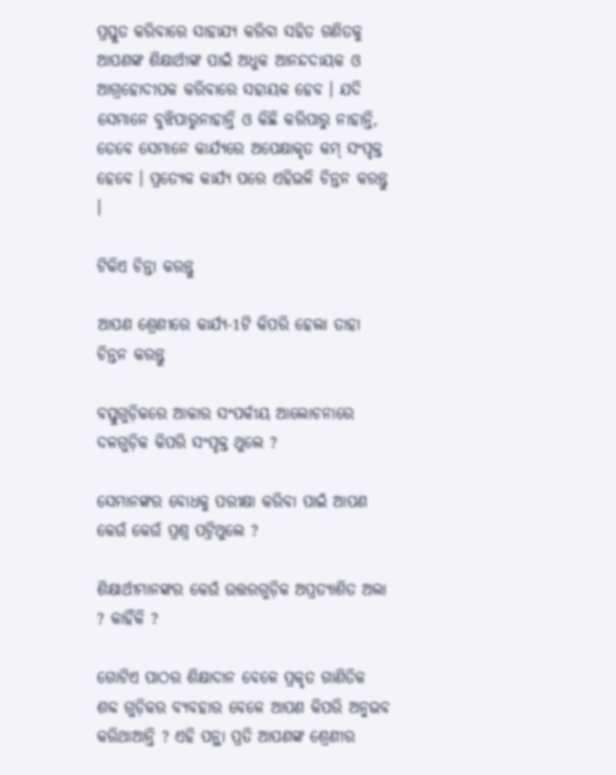ପ୍ରସ୍ତୁତ କରିବାରେ ସାହାଯ୍ୟ କରିବା ସହିତ ଗଣିତକୁ ଆପଣଙ୍କ ଶିକ୍ଷାର୍ଥୀଙ୍କ ପାଇଁ ଅଧୁକ ଆନନ୍ଦଦାୟକ ଓ ଆଗ୍ରହୋଦୀପକ କରିବାରେ ସହାୟକ ହେବ । ଯଦି ସେମାନେ ବୁଝିପାରୁନାହାନ୍ତି ଓ କିଛି କରିପାରୁ ନାହାନ୍ତି, ତେବେ ସେମାନେ କାର୍ଯ୍ୟରେ ଅପେକ୍ଷାକୃତ କମ୍ ସଂପୃକ୍ତ ହେବେ । ପ୍ରତ୍ୟେକ କାର୍ଯ୍ୟ ପରେ ଏହିଭଳି ଚିନ୍ତନ କରନ୍ତୁ ।

ଟିକିଏ ଚିନ୍ତା କରନ୍ତୁ

ଆପଣ ଶ୍ରେଣୀରେ କାର୍ଯ୍ୟ-1ଟି କିପରି ହେଲା ତାହା ଚିନ୍ତନ କରନ୍ତୁ

ବସ୍ତୁଗୁଡ଼ିକରେ ଆକାର ସଂପର୍କୀୟ ଆଲୋଚନାରେ ଦଳଗୁଡ଼ିକ କିପରି ସଂପୃକ୍ତ ଥୁଲେ ?

ସେମାନଙ୍କର ବୋଧକୁ ପରୀକ୍ଷା କରିବା ପାଇଁ ଆପଣ କେଉଁ କେଉଁ ପ୍ରଶ୍ନ ପଟ୍ରିଥୁଲେ ?

ଶିକ୍ଷାର୍ଥୀମାନଙ୍କର କେଉଁ ଉତ୍ତରଗୁଡ଼ିକ ଅପ୍ରତ୍ୟାଶିତ ଅଲା ? କାହିଁକି ?

ଗୋଟିଏ ପାଠର ଶିକ୍ଷାଦାନ ବେଳେ ପ୍ରକୃତ ଗାଣିତିକ ଶବ୍ଦ ଗୁଡ଼ିକର ବ୍ୟବହାର ବେଳେ ଆପଣ କିପରି ଅନୁଭବ କରିଥାଆନ୍ତି ? ଏହି ପନ୍ଥା ପ୍ରତି ଆପଣଙ୍କ ଶ୍ରେଣୀର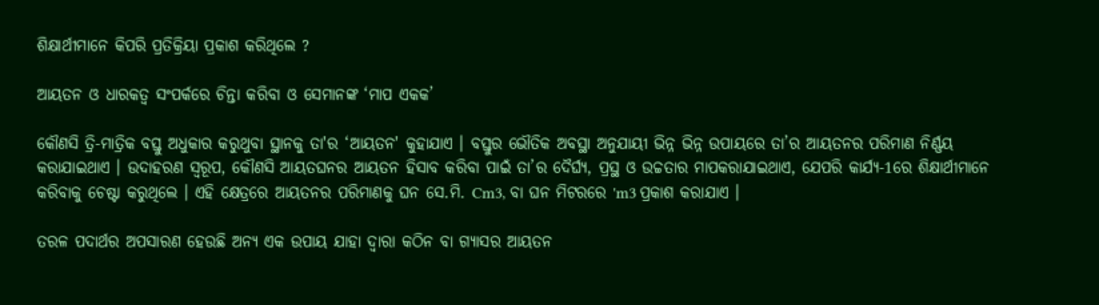ଶିକ୍ଷାର୍ଥୀମାନେ କିପରି ପ୍ରତିକ୍ରିୟା ପ୍ରକାଶ କରିଥିଲେ ?

ଆୟତନ ଓ ଧାରକତ୍ଵ ସଂପର୍କରେ ଚିନ୍ତା କରିବା ଓ ସେମାନଙ୍କ ‘ମାପ ଏକକ’

କୌଣସି ତ୍ରି-ମାତ୍ରିକ ବସ୍ତୁ ଅଧୁକାର କରୁଥୁବା ସ୍ଥାନକୁ ତା'ର ‘ଆୟତନ' କୁହାଯାଏ । ବସ୍ତୁର ଭୌତିକ ଅବସ୍ଥା ଅନୁଯାୟୀ ଭିନ୍ନ ଭିନ୍ନ ଉପାୟରେ ତା’ର ଆୟତନର ପରିମାଣ ନିର୍ଣ୍ଣୟ କରାଯାଇଥାଏ । ଉଦାହରଣ ସ୍ବରୂପ, କୌଣସି ଆୟତଘନର ଆୟତନ ହିସାବ କରିବା ପାଇଁ ତା’ର ଦୈର୍ଘ୍ୟ, ପ୍ରସ୍ଥ ଓ ଉଚ୍ଚତାର ମାପକରାଯାଇଥାଏ, ଯେପରି କାର୍ଯ୍ୟ-1ରେ ଶିକ୍ଷାର୍ଥୀମାନେ କରିବାକୁ ଚେଷ୍ଟା କରୁଥିଲେ । ଏହି କ୍ଷେତ୍ରରେ ଆୟତନର ପରିମାଣକୁ ଘନ ସେ.ମି. Cm3, ବା ଘନ ମିଟରରେ 'm3 ପ୍ରକାଶ କରାଯାଏ ।

ତରଳ ପଦାର୍ଥର ଅପସାରଣ ହେଉଛି ଅନ୍ୟ ଏକ ଉପାୟ ଯାହା ଦ୍ଵାରା କଠିନ ବା ଗ୍ୟାସର ଆୟତନ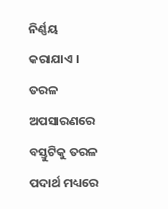ନିର୍ଣ୍ଣୟ କରାଯାଏ । ତରଳ ଅପସାରଣରେ ବସ୍ତୁଟିକୁ ତରଳ ପଦାର୍ଥ ମଧ୍ୟରେ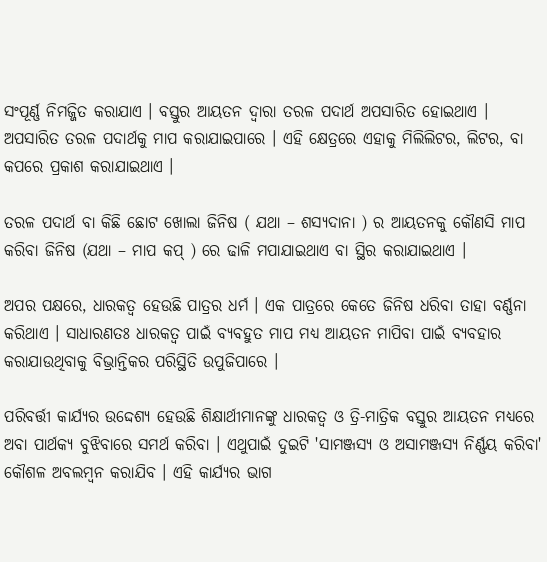ସଂପୂର୍ଣ୍ଣ ନିମଜ୍ଜିତ କରାଯାଏ । ବସ୍ତୁର ଆୟତନ ଦ୍ଵାରା ତରଳ ପଦାର୍ଥ ଅପସାରିତ ହୋଇଥାଏ । ଅପସାରିତ ତରଳ ପଦାର୍ଥକୁ ମାପ କରାଯାଇପାରେ । ଏହି କ୍ଷେତ୍ରରେ ଏହାକୁ ମିଲିଲିଟର, ଲିଟର, ବା କପରେ ପ୍ରକାଶ କରାଯାଇଥାଏ ।

ତରଳ ପଦାର୍ଥ ବା କିଛି ଛୋଟ ଖୋଲା ଜିନିଷ ( ଯଥା – ଶସ୍ୟଦାନା ) ର ଆୟତନକୁ କୌଣସି ମାପ କରିବା ଜିନିଷ (ଯଥା – ମାପ କପ୍ ) ରେ ଢାଳି ମପାଯାଇଥାଏ ବା ସ୍ଥିର କରାଯାଇଥାଏ ।

ଅପର ପକ୍ଷରେ, ଧାରକତ୍ଵ ହେଉଛି ପାତ୍ରର ଧର୍ମ । ଏକ ପାତ୍ରରେ କେତେ ଜିନିଷ ଧରିବା ତାହା ବର୍ଣ୍ଣନା କରିଥାଏ । ସାଧାରଣତଃ ଧାରକତ୍ଵ ପାଇଁ ବ୍ୟବହୁତ ମାପ ମଧ୍ୟ ଆୟତନ ମାପିବା ପାଇଁ ବ୍ୟବହାର କରାଯାଉଥିବାକୁ ବିଭ୍ରାନ୍ତିକର ପରିସ୍ଥିତି ଉପୁଜିପାରେ ।

ପରିବର୍ତ୍ତୀ କାର୍ଯ୍ୟର ଉଦ୍ଦେଶ୍ୟ ହେଉଛି ଶିକ୍ଷାର୍ଥୀମାନଙ୍କୁ ଧାରକତ୍ଵ ଓ ତ୍ରି-ମାତ୍ରିକ ବସ୍ତୁର ଆୟତନ ମଧ୍ୟରେ ଅବା ପାର୍ଥକ୍ୟ ବୁଝିବାରେ ସମର୍ଥ କରିବା । ଏଥୁପାଇଁ ଦୁଇଟି 'ସାମଞ୍ଜସ୍ୟ ଓ ଅସାମଞ୍ଜସ୍ୟ ନିର୍ଣ୍ଣୟ କରିବା' କୌଶଳ ଅବଲମ୍ବନ କରାଯିବ । ଏହି କାର୍ଯ୍ୟର ଭାଗ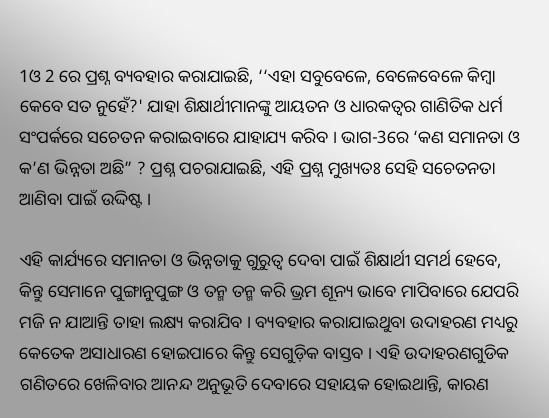1ଓ 2 ରେ ପ୍ରଶ୍ନ ବ୍ୟବହାର କରାଯାଇଛି, ‘‘ଏହା ସବୁବେଳେ, ବେଳେବେଳେ କିମ୍ବା କେବେ ସତ ନୁହେଁ?' ଯାହା ଶିକ୍ଷାର୍ଥୀମାନଙ୍କୁ ଆୟତନ ଓ ଧାରକତ୍ଵର ଗାଣିତିକ ଧର୍ମ ସଂପର୍କରେ ସଚେତନ କରାଇବାରେ ଯାହାଯ୍ୟ କରିବ । ଭାଗ-3ରେ ‘କଣ ସମାନତା ଓ କ’ଣ ଭିନ୍ନତା ଅଛି” ? ପ୍ରଶ୍ନ ପଚରାଯାଇଛି, ଏହି ପ୍ରଶ୍ନ ମୁଖ୍ୟତଃ ସେହି ସଚେତନତା ଆଣିବା ପାଇଁ ଉଦ୍ଦିଷ୍ଟ ।

ଏହି କାର୍ଯ୍ୟରେ ସମାନତା ଓ ଭିନ୍ନତାକୁ ଗୁରୁତ୍ଵ ଦେବା ପାଇଁ ଶିକ୍ଷାର୍ଥୀ ସମର୍ଥ ହେବେ, କିନ୍ତୁ ସେମାନେ ପୁଙ୍ଗାନୁପୁଙ୍ଗ ଓ ତନ୍ମ ତନ୍ମ କରି ଭ୍ରମ ଶୂନ୍ୟ ଭାବେ ମାପିବାରେ ଯେପରି ମଜି ନ ଯାଆନ୍ତି ତାହା ଲକ୍ଷ୍ୟ କରାଯିବ । ବ୍ୟବହାର କରାଯାଇଥୁବା ଉଦାହରଣ ମଧ୍ୟରୁ କେତେକ ଅସାଧାରଣ ହୋଇପାରେ କିନ୍ତୁ ସେଗୁଡ଼ିକ ବାସ୍ତବ । ଏହି ଉଦାହରଣଗୁଡିକ ଗଣିତରେ ଖେଳିବାର ଆନନ୍ଦ ଅନୁଭୂତି ଦେବାରେ ସହାୟକ ହୋଇଥାନ୍ତି, କାରଣ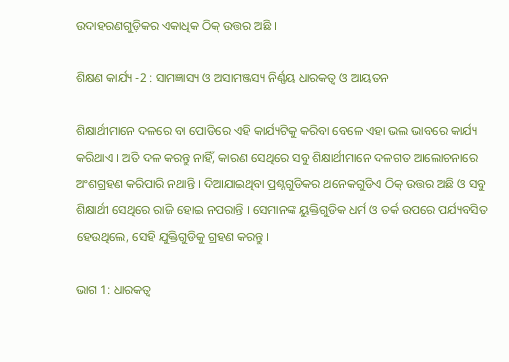ଉଦାହରଣଗୁଡ଼ିକର ଏକାଧିକ ଠିକ୍ ଉତ୍ତର ଅଛି ।

ଶିକ୍ଷଣ କାର୍ଯ୍ୟ -2 : ସାମଜ୍ଞାସ୍ୟ ଓ ଅସାମଞ୍ଜସ୍ୟ ନିର୍ଣ୍ଣୟ ଧାରକତ୍ଵ ଓ ଆୟତନ

ଶିକ୍ଷାର୍ଥୀମାନେ ଦଳରେ ବା ପୋଡିରେ ଏହି କାର୍ଯ୍ୟଟିକୁ କରିବା ବେଳେ ଏହା ଭଲ ଭାବରେ କାର୍ଯ୍ୟ କରିଥାଏ । ଅତି ଦଳ କରନ୍ତୁ ନାହିଁ, କାରଣ ସେଥିରେ ସବୁ ଶିକ୍ଷାର୍ଥୀମାନେ ଦଳଗତ ଆଲୋଚନାରେ ଅଂଶଗ୍ରହଣ କରିପାରି ନଥାନ୍ତି । ଦିଆଯାଇଥିବା ପ୍ରଶ୍ନଗୁଡିକର ଥନେକଗୁଡିଏ ଠିକ୍ ଉତ୍ତର ଅଛି ଓ ସବୁ ଶିକ୍ଷାର୍ଥୀ ସେଥିରେ ରାଜି ହୋଇ ନପରାନ୍ତି । ସେମାନଙ୍କ ୟୁକ୍ତିଗୁଡିକ ଧର୍ମ ଓ ତର୍କ ଉପରେ ପର୍ଯ୍ୟବସିତ ହେଉଥିଲେ, ସେହି ଯୁକ୍ତିଗୁଡିକୁ ଗ୍ରହଣ କରନ୍ତୁ ।

ଭାଗ 1: ଧାରକତ୍ଵ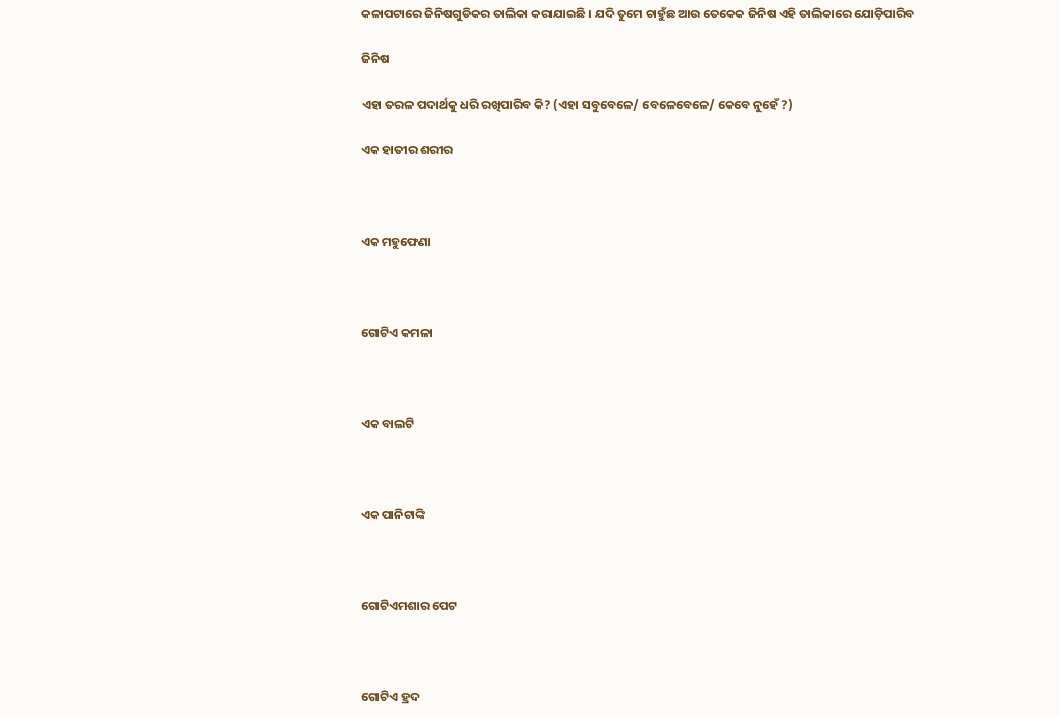କଳାପଟାରେ ଜିନିଷଗୁଡିକର ତାଲିକା କରାଯାଇଛି । ଯଦି ତୁମେ ଚାହୁଁଛ ଆଉ ତେକେକ ଜିନିଷ ଏହି ତାଲିକାରେ ଯୋଡ଼ିପାରିବ

ଜିନିଷ

ଏହା ତରଳ ପଦାର୍ଥକୁ ଧରି ରଖିପାରିବ କି? (ଏହା ସବୁବେଳେ/ ବେଳେବେଳେ/ କେବେ ନୁହେଁ ?)

ଏକ ହାତୀର ଶରୀର



ଏକ ମହୁଫେଣା



ଗୋଟିଏ କମଳା



ଏକ ବାଲଟି



ଏକ ପାନିଟାଙ୍କି



ଗୋଟିଏମଶାର ପେଟ



ଗୋଟିଏ ହ୍ରଦ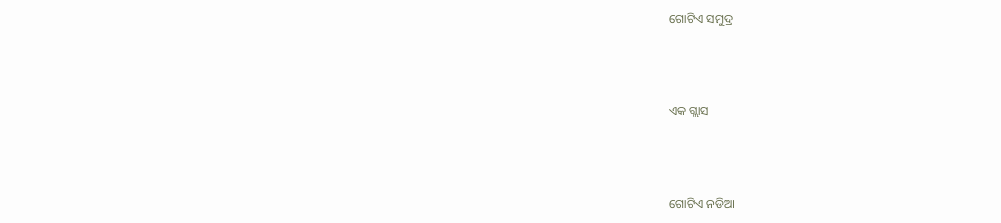ଗୋଟିଏ ସମୁଦ୍ର



ଏକ ଗ୍ଲାସ



ଗୋଟିଏ ନଡିଆ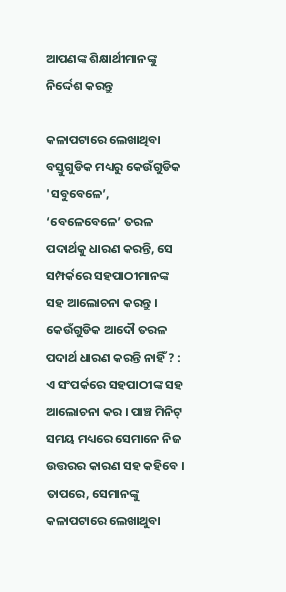ଆପଣଙ୍କ ଶିକ୍ଷାର୍ଥୀମାନଙ୍କୁ ନିର୍ଦ୍ଦେଶ କରନ୍ତୁ

କଳାପଟାରେ ଲେଖାଥିବା ବସ୍ତୁଗୁଡିକ ମଧ୍ୟରୁ କେଉଁଗୁଡିକ 'ସବୁବେଳେ’, ‘ବେଳେବେଳେ’ ତରଳ ପଦାର୍ଥକୁ ଧାରଣ କରନ୍ତି, ସେ ସମ୍ପର୍କରେ ସହପାଠୀମାନଙ୍କ ସହ ଆଲୋଚନା କରନ୍ତୁ । କେଉଁଗୁଡିକ ଆଦୌ ତରଳ ପଦାର୍ଥ ଧାରଣ କରନ୍ତି ନାହିଁ ? : ଏ ସଂପର୍କରେ ସହପାଠୀଙ୍କ ସହ ଆଲୋଚନା କର । ପାଞ୍ଚ ମିନିଟ୍ ସମୟ ମଧ୍ୟରେ ସେମାନେ ନିଜ ଉତ୍ତରର କାରଣ ସହ କହିବେ । ତାପରେ, ସେମାନଙ୍କୁ କଳାପଟାରେ ଲେଖାଥୁବା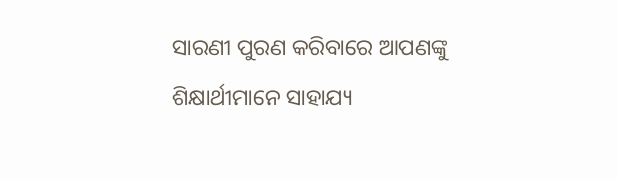ସାରଣୀ ପୁରଣ କରିବାରେ ଆପଣଙ୍କୁ ଶିକ୍ଷାର୍ଥୀମାନେ ସାହାଯ୍ୟ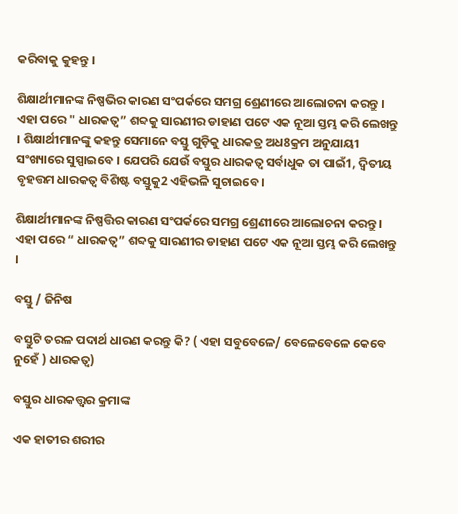କରିବାକୁ କୁହନ୍ତୁ ।

ଶିକ୍ଷାର୍ଥୀମାନଙ୍କ ନିଷ୍ପଭିର କାରଣ ସଂପର୍କରେ ସମଗ୍ର ଶ୍ରେଣୀରେ ଆଲୋଚନା କରନ୍ତୁ । ଏହା ପରେ " ଧାରକତ୍ଵ” ଶବ୍ଦକୁ ସାରଣୀର ଡାହାଣ ପଟେ ଏକ ନୂଆ ସ୍ତମ୍ଭ କରି ଲେଖନ୍ତୁ । ଶିକ୍ଷାର୍ଥୀମାନଙ୍କୁ କହନ୍ତୁ ସେମାନେ ବସ୍ତୁ ଗୁଡ଼ିକୁ ଧାରକତ୍ର ଅଧ8କ୍ରମ ଅନୁଯାୟୀ ସଂଖ୍ୟାରେ ସୁସ୍ପାଇବେ । ଯେପରି ଯେଉଁ ବସ୍ତୁର ଧାରକତ୍ଵ ସର୍ବାଧୁକ ତା ପାଇଁ1, ଦ୍ଵିତୀୟ ବୃହତ୍ତମ ଧାରକତ୍ଵ ବିଶିଷ୍ଟ ବସ୍ତୁକୁ2 ଏହିଭଳି ସୁଚାଇବେ ।

ଶିକ୍ଷାର୍ଥୀମାନଙ୍କ ନିଷ୍ପତ୍ତିର କାରଣ ସଂପର୍କରେ ସମଗ୍ର ଶ୍ରେଣୀରେ ଆଲୋଚନା କରନ୍ତୁ । ଏହା ପରେ “ ଧାରକତ୍ଵ” ଶବ୍ଦକୁ ସାରଣୀର ଡାହାଣ ପଟେ ଏକ ନୂଆ ସ୍ତମ୍ଭ କରି ଲେଖନ୍ତୁ ।

ବସ୍ତୁ / ଜିନିଷ

ବସ୍ତୁଟି ତରଳ ପଦାର୍ଥ ଧାରଣ କରନ୍ତୁ କି? ( ଏହା ସବୁବେଳେ/ ବେଳେବେଳେ କେବେ ନୁହେଁ ) ଧାରକତ୍ଵ)

ବସ୍ତୁର ଧାରକତ୍ତ୍ଵର କ୍ରମାଙ୍କ

ଏକ ହାତୀର ଶରୀର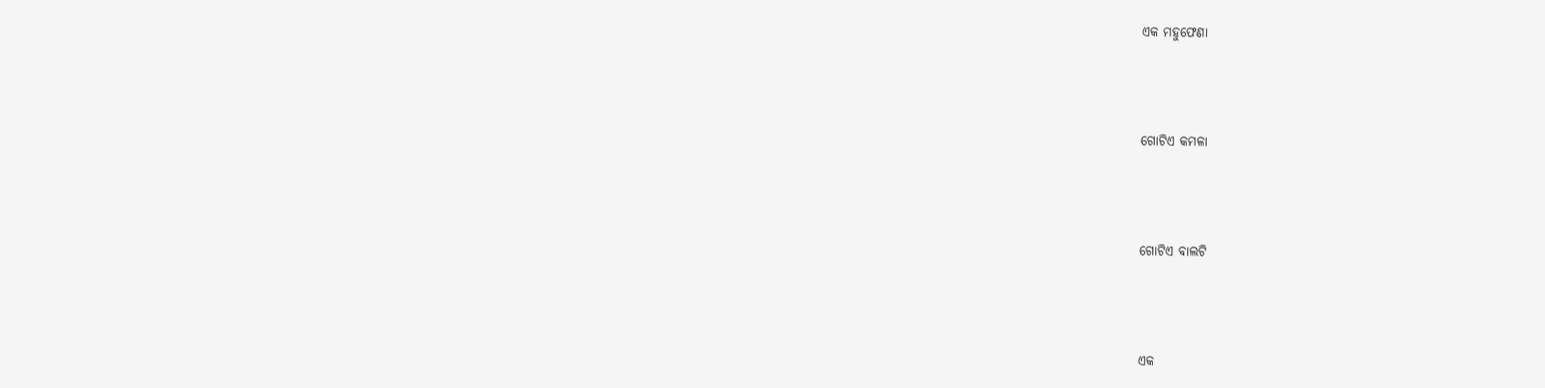ଏକ ମହୁଫେଣା





ଗୋଟିଏ କମଳା





ଗୋଟିଏ ବାଲଟି





ଏକ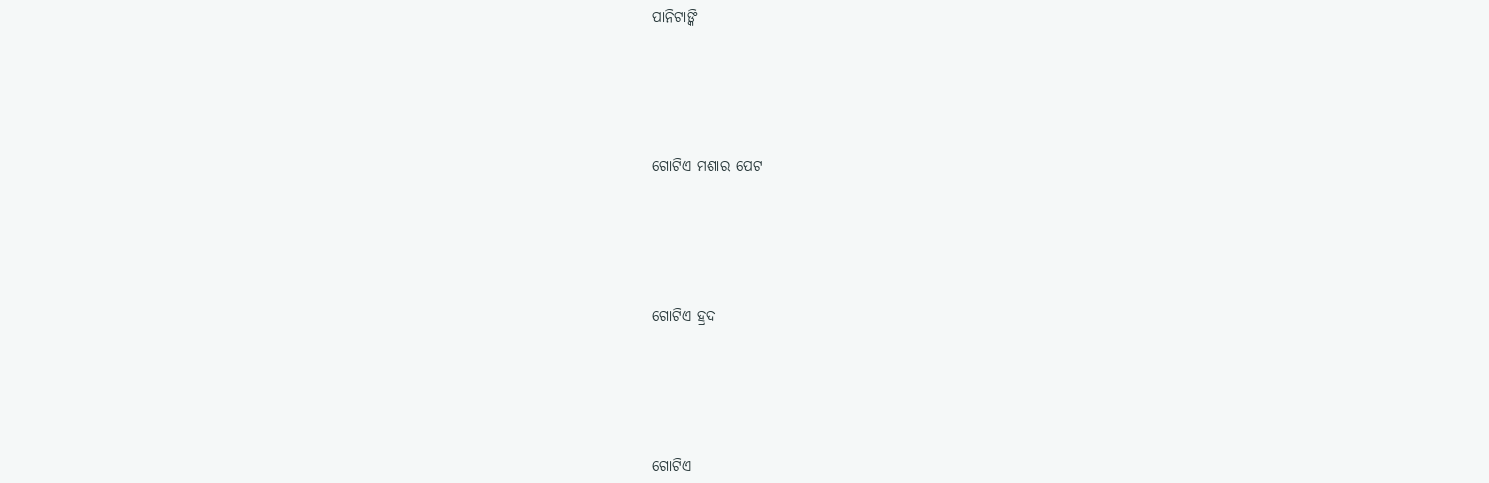ପାନିଟାଙ୍କି





ଗୋଟିଏ ମଶାର ପେଟ





ଗୋଟିଏ ହ୍ରଦ





ଗୋଟିଏ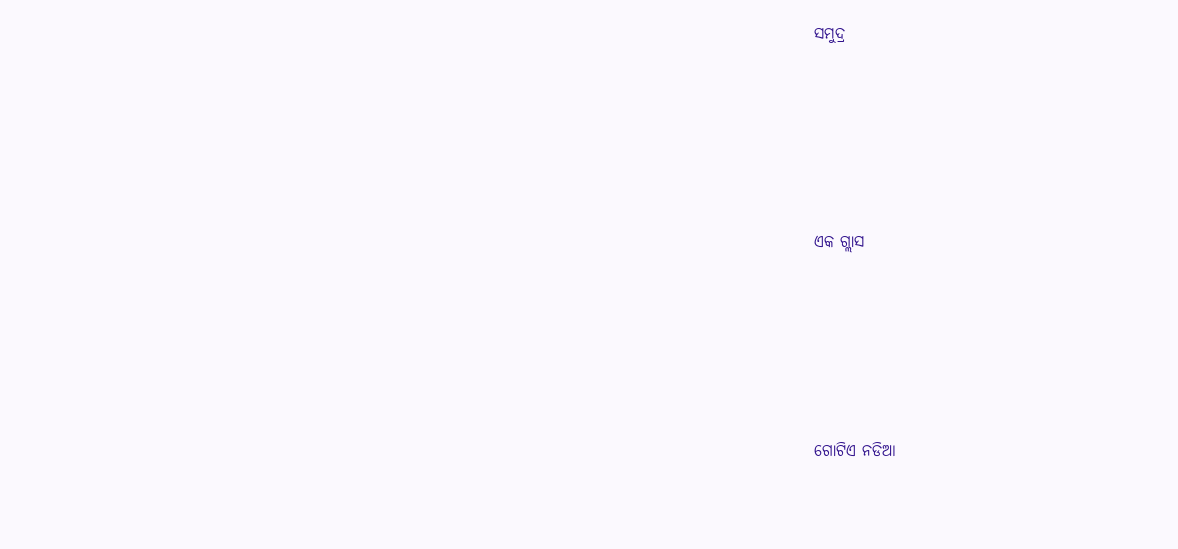ସମୁଦ୍ର





ଏକ ଗ୍ଲାସ





ଗୋଟିଏ ନଡିଆ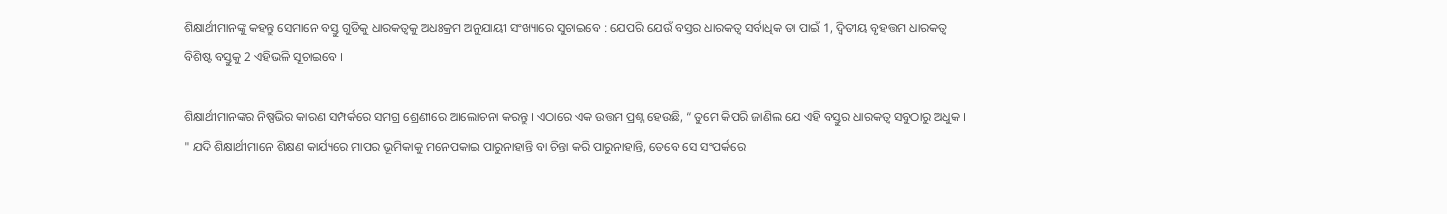ଶିକ୍ଷାର୍ଥୀମାନଙ୍କୁ କହନ୍ତୁ ସେମାନେ ବସ୍ତୁ ଗୁଡିକୁ ଧାରକତ୍ଵକୁ ଅଧଃକ୍ରମ ଅନୁଯାୟୀ ସଂଖ୍ୟାରେ ସୁଚାଇବେ : ଯେପରି ଯେଉଁ ବସ୍ତର ଧାରକତ୍ଵ ସର୍ବାଧିକ ତା ପାଇଁ 1, ଦ୍ଵିତୀୟ ବୃହତ୍ତମ ଧାରକତ୍ଵ ବିଶିଷ୍ଟ ବସ୍ତୁକୁ 2 ଏହିଭଳି ସୂଚାଇବେ ।

ଶିକ୍ଷାର୍ଥୀମାନଙ୍କର ନିଷ୍ପଭିର କାରଣ ସମ୍ପର୍କରେ ସମଗ୍ର ଶ୍ରେଣୀରେ ଆଲୋଚନା କରନ୍ତୁ । ଏଠାରେ ଏକ ଉତ୍ତମ ପ୍ରଶ୍ନ ହେଉଛି, “ ତୁମେ କିପରି ଜାଣିଲ ଯେ ଏହି ବସ୍ତୁର ଧାରକତ୍ଵ ସବୁଠାରୁ ଅଧୁକ । " ଯଦି ଶିକ୍ଷାର୍ଥୀମାନେ ଶିକ୍ଷଣ କାର୍ଯ୍ୟରେ ମାପର ଭୂମିକାକୁ ମନେପକାଇ ପାରୁନାହାନ୍ତି ବା ଚିନ୍ତା କରି ପାରୁନାହାନ୍ତି, ତେବେ ସେ ସଂପର୍କରେ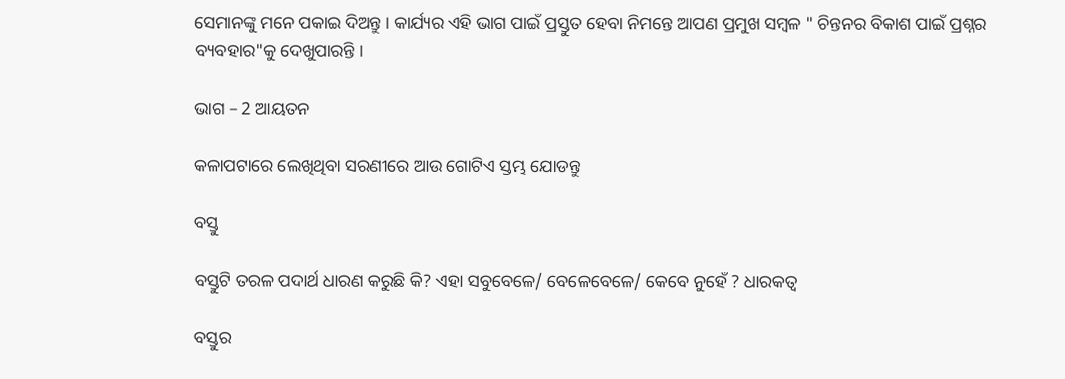ସେମାନଙ୍କୁ ମନେ ପକାଇ ଦିଅନ୍ତୁ । କାର୍ଯ୍ୟର ଏହି ଭାଗ ପାଇଁ ପ୍ରସ୍ତୁତ ହେବା ନିମନ୍ତେ ଆପଣ ପ୍ରମୁଖ ସମ୍ବଳ " ଚିନ୍ତନର ବିକାଶ ପାଇଁ ପ୍ରଶ୍ନର ବ୍ୟବହାର"କୁ ଦେଖୁପାରନ୍ତି ।

ଭାଗ – 2 ଆୟତନ

କଳାପଟାରେ ଲେଖିଥିବା ସରଣୀରେ ଆଉ ଗୋଟିଏ ସ୍ତମ୍ଭ ଯୋଡନ୍ତୁ

ବସ୍ତୁ

ବସ୍ତୁଟି ତରଳ ପଦାର୍ଥ ଧାରଣ କରୁଛି କି? ଏହା ସବୁବେଳେ/ ବେଳେବେଳେ/ କେବେ ନୁହେଁ ? ଧାରକତ୍ଵ

ବସ୍ତୁର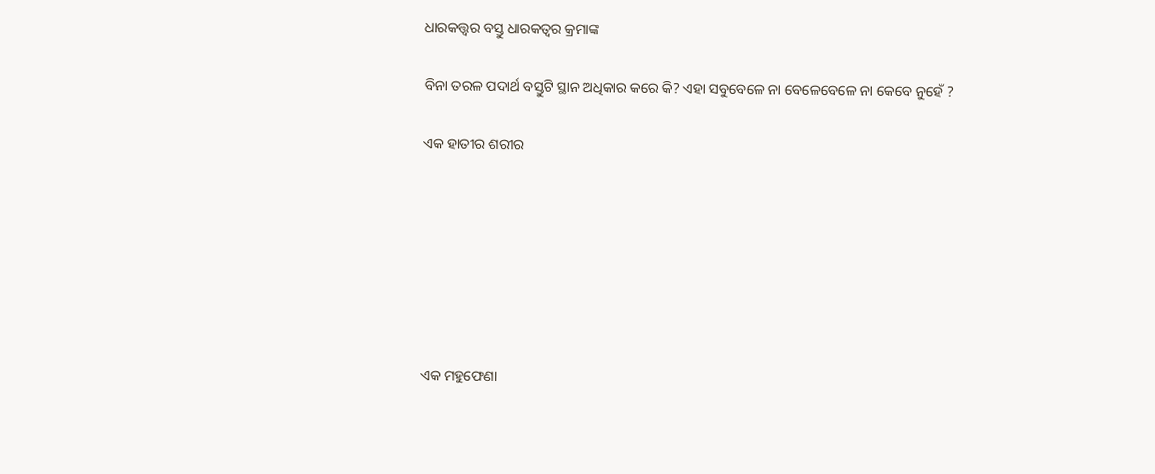ଧାରକତ୍ତ୍ଵର ବସ୍ତୁ ଧାରକତ୍ଵର କ୍ରମାଙ୍କ

ବିନା ତରଳ ପଦାର୍ଥ ବସ୍ତୁଟି ସ୍ଥାନ ଅଧିକାର କରେ କି? ଏହା ସବୁବେଳେ ନା ବେଳେବେଳେ ନା କେବେ ନୁହେଁ ?

ଏକ ହାତୀର ଶରୀର







ଏକ ମହୁଫେଣା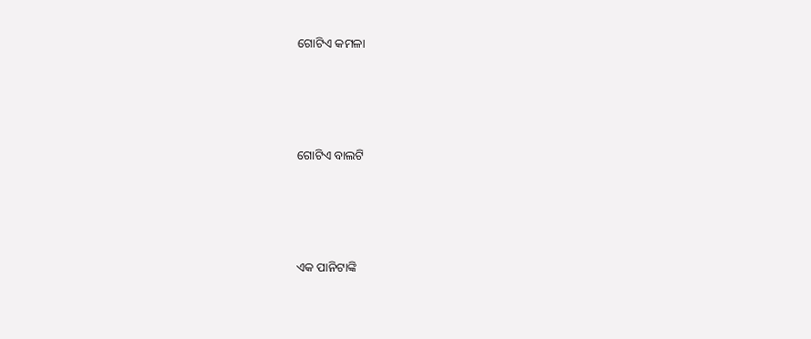ଗୋଟିଏ କମଳା







ଗୋଟିଏ ବାଲଟି







ଏକ ପାନିଟାଙ୍କି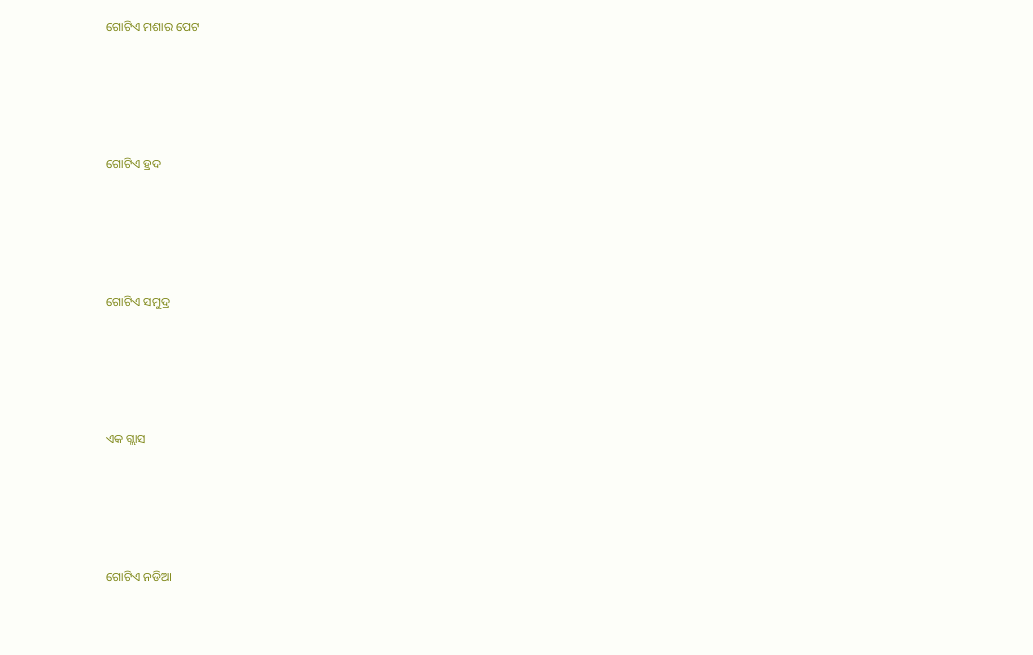ଗୋଟିଏ ମଶାର ପେଟ







ଗୋଟିଏ ହ୍ରଦ







ଗୋଟିଏ ସମୁଦ୍ର







ଏକ ଗ୍ଲାସ







ଗୋଟିଏ ନଡିଆ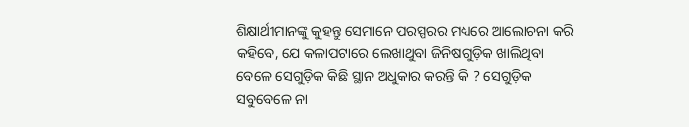ଶିକ୍ଷାର୍ଥୀମାନଙ୍କୁ କୁହନ୍ତୁ ସେମାନେ ପରସ୍ପରର ମଧ୍ୟରେ ଆଲୋଚନା କରି କହିବେ, ଯେ କଳାପଟାରେ ଲେଖାଥୁବା ଜିନିଷଗୁଡ଼ିକ ଖାଲିଥିବା ବେଳେ ସେଗୁଡ଼ିକ କିଛି ସ୍ଥାନ ଅଧୁକାର କରନ୍ତି କି ? ସେଗୁଡ଼ିକ ସବୁବେଳେ ନା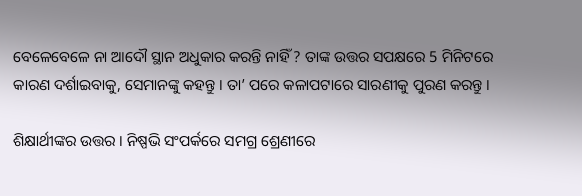ବେଳେବେଳେ ନା ଆଦୌ ସ୍ଥାନ ଅଧୁକାର କରନ୍ତି ନାହିଁ ? ତାଙ୍କ ଉତ୍ତର ସପକ୍ଷରେ 5 ମିନିଟରେ କାରଣ ଦର୍ଶାଇବାକୁ, ସେମାନଙ୍କୁ କହନ୍ତୁ । ତା’ ପରେ କଳାପଟାରେ ସାରଣୀକୁ ପୁରଣ କରନ୍ତୁ ।

ଶିକ୍ଷାର୍ଥୀଙ୍କର ଉତ୍ତର । ନିଷ୍ପଭି ସଂପର୍କରେ ସମଗ୍ର ଶ୍ରେଣୀରେ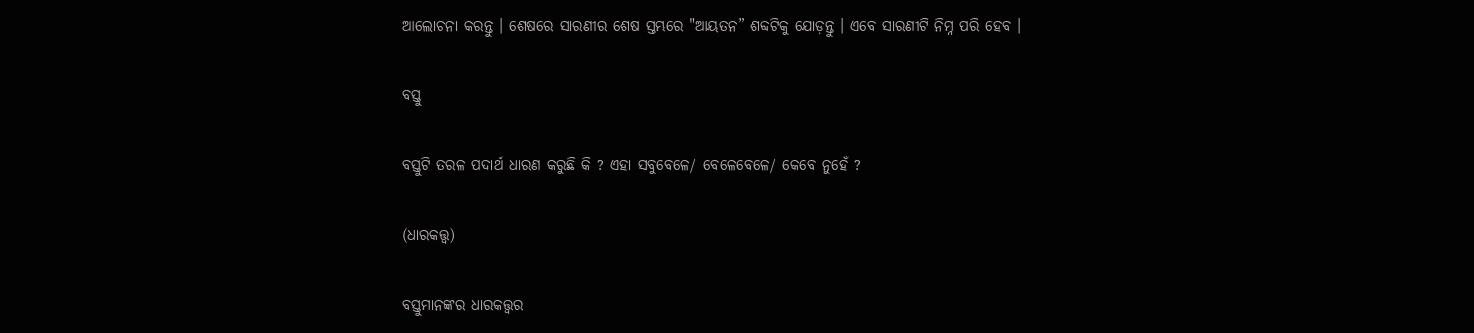ଆଲୋଚନା କରନ୍ତୁ । ଶେଷରେ ସାରଣୀର ଶେଷ ସ୍ତମ୍ଭରେ "ଆୟତନ” ଶବ୍ଦଟିକୁ ଯୋଡ଼ନ୍ତୁ । ଏବେ ସାରଣୀଟି ନିମ୍ନ ପରି ହେବ ।

ବସ୍ତୁ

ବସ୍ତୁଟି ତରଳ ପଦାର୍ଥ ଧାରଣ କରୁଛି କି ? ଏହା ସବୁବେଳେ/ ବେଳେବେଳେ/ କେବେ ନୁହେଁ ?

(ଧାରକତ୍ତ୍ଵ)

ବସ୍ତୁମାନଙ୍କର ଧାରକତ୍ତ୍ଵର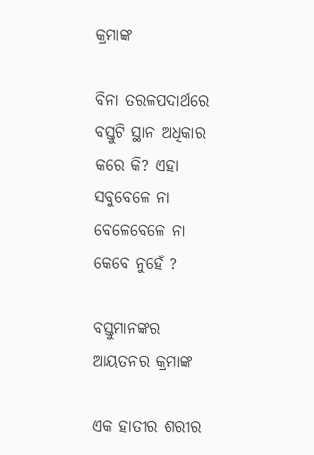କ୍ରମାଙ୍କ

ବିନା ତରଳପଦାର୍ଥରେ ବସ୍ତୁଟି ସ୍ଥାନ ଅଧିକାର କରେ କି? ଏହା ସବୁବେଳେ ନା ବେଳେବେଳେ ନା କେବେ ନୁହେଁ ?

ବସ୍ତୁମାନଙ୍କର ଆୟତନର କ୍ରମାଙ୍କ

ଏକ ହାତୀର ଶରୀର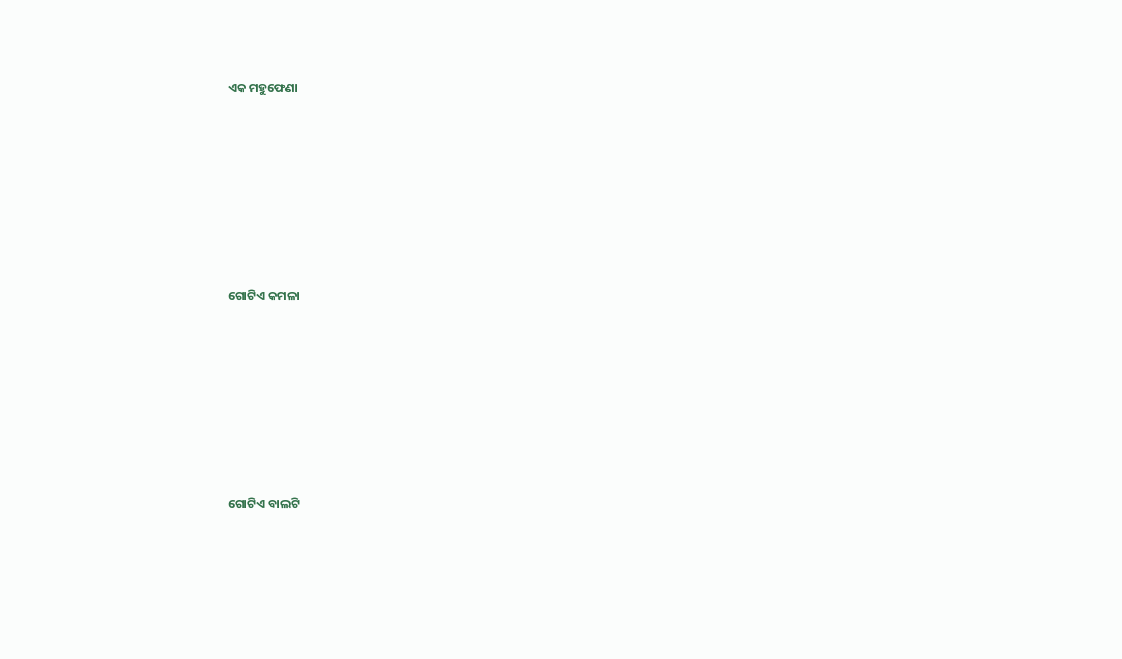ଏକ ମହୁଫେଣା









ଗୋଟିଏ କମଳା









ଗୋଟିଏ ବାଲଟି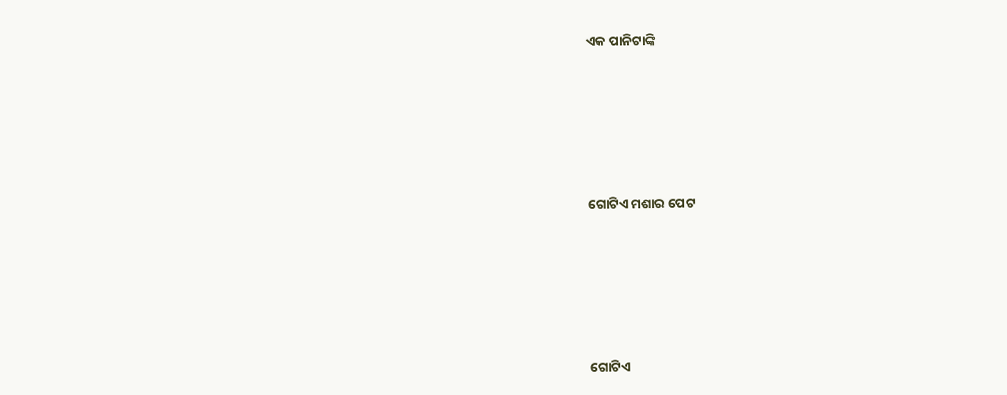ଏକ ପାନିଟାଙ୍କି









ଗୋଟିଏ ମଶାର ପେଟ









ଗୋଟିଏ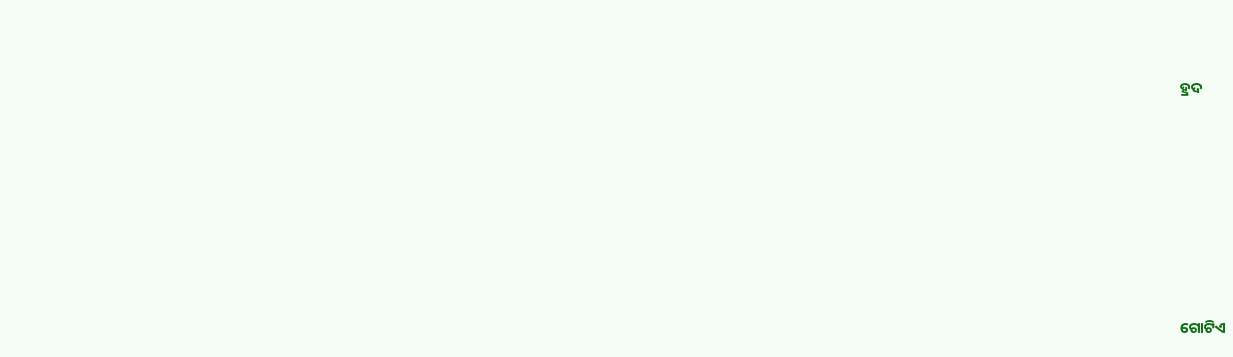ହ୍ରଦ









ଗୋଟିଏ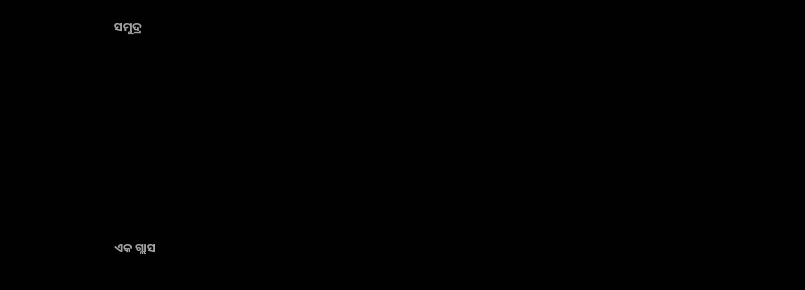ସମୁଦ୍ର









ଏକ ଗ୍ଲାସ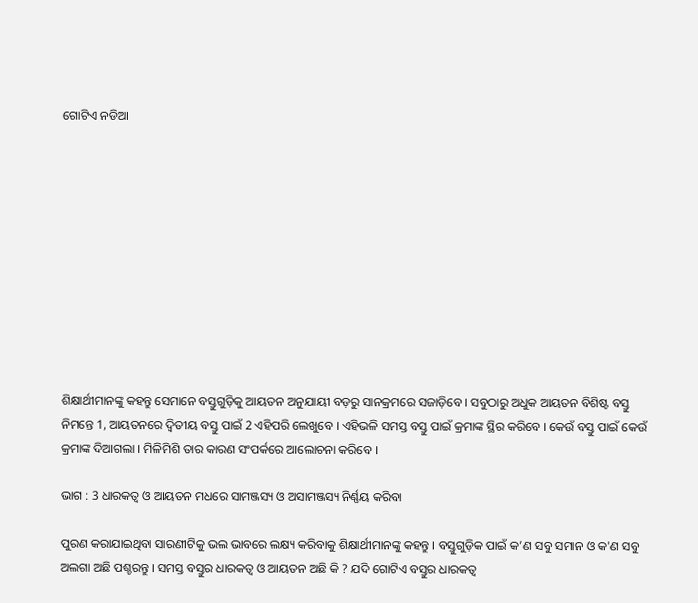ଗୋଟିଏ ନଡିଆ











ଶିକ୍ଷାର୍ଥୀମାନଙ୍କୁ କହନ୍ତୁ ସେମାନେ ବସ୍ତୁଗୁଡ଼ିକୁ ଆୟତନ ଅନୁଯାୟୀ ବଡ଼ରୁ ସାନକ୍ରମରେ ସଜାଡ଼ିବେ । ସବୁଠାରୁ ଅଧୁକ ଆୟତନ ବିଶିଷ୍ଟ ବସ୍ତୁ ନିମନ୍ତେ 1, ଆୟତନରେ ଦ୍ଵିତୀୟ ବସ୍ତୁ ପାଇଁ 2 ଏହିପରି ଲେଖୁବେ । ଏହିଭଳି ସମସ୍ତ ବସ୍ତୁ ପାଇଁ କ୍ରମାଙ୍କ ସ୍ଥିର କରିବେ । କେଉଁ ବସ୍ତୁ ପାଇଁ କେଉଁ କ୍ରମାଙ୍କ ଦିଆଗଲା । ମିଳିମିଶି ତାର କାରଣ ସଂପର୍କରେ ଆଲୋଚନା କରିବେ ।

ଭାଗ : 3 ଧାରକତ୍ଵ ଓ ଆୟତନ ମଧରେ ସାମଞ୍ଜସ୍ୟ ଓ ଅସାମଞ୍ଜସ୍ୟ ନିର୍ଣ୍ଣୟ କରିବା

ପୁରଣ କରାଯାଇଥିବା ସାରଣୀଟିକୁ ଭଲ ଭାବରେ ଲକ୍ଷ୍ୟ କରିବାକୁ ଶିକ୍ଷାର୍ଥୀମାନଙ୍କୁ କହନ୍ତୁ । ବସ୍ତୁଗୁଡ଼ିକ ପାଇଁ କ’ଣ ସବୁ ସମାନ ଓ କ'ଣ ସବୁ ଅଲଗା ଅଛି ପଶ୍ଚରନ୍ତୁ । ସମସ୍ତ ବସ୍ତୁର ଧାରକତ୍ଵ ଓ ଆୟତନ ଅଛି କି ? ଯଦି ଗୋଟିଏ ବସ୍ତୁର ଧାରକତ୍ଵ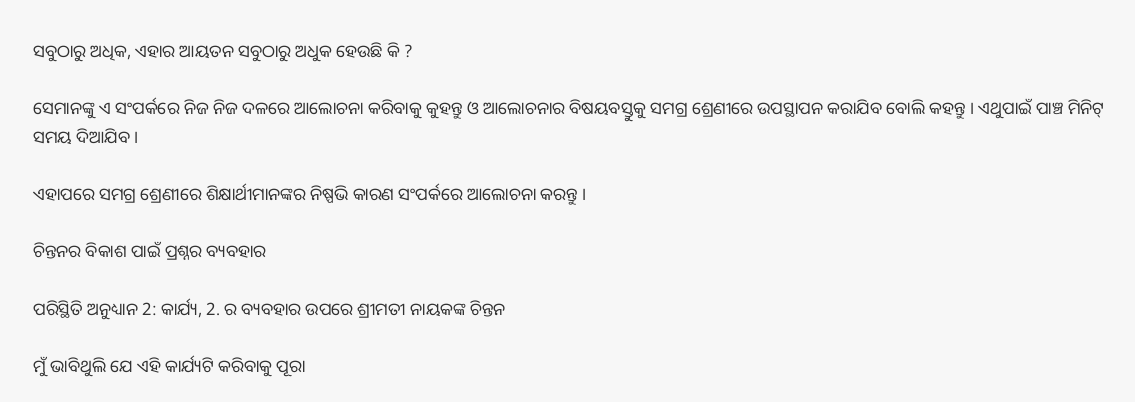ସବୁଠାରୁ ଅଧିକ, ଏହାର ଆୟତନ ସବୁଠାରୁ ଅଧୁକ ହେଉଛି କି ?

ସେମାନଙ୍କୁ ଏ ସଂପର୍କରେ ନିଜ ନିଜ ଦଳରେ ଆଲୋଚନା କରିବାକୁ କୁହନ୍ତୁ ଓ ଆଲୋଚନାର ବିଷୟବସ୍ତୁକୁ ସମଗ୍ର ଶ୍ରେଣୀରେ ଉପସ୍ଥାପନ କରାଯିବ ବୋଲି କହନ୍ତୁ । ଏଥୁପାଇଁ ପାଞ୍ଚ ମିନିଟ୍ ସମୟ ଦିଆଯିବ ।

ଏହାପରେ ସମଗ୍ର ଶ୍ରେଣୀରେ ଶିକ୍ଷାର୍ଥୀମାନଙ୍କର ନିଷ୍ପଭି କାରଣ ସଂପର୍କରେ ଆଲୋଚନା କରନ୍ତୁ ।

ଚିନ୍ତନର ବିକାଶ ପାଇଁ ପ୍ରଶ୍ନର ବ୍ୟବହାର

ପରିସ୍ଥିତି ଅନୁଧ୍ୟାନ 2: କାର୍ଯ୍ୟ, 2. ର ବ୍ୟବହାର ଉପରେ ଶ୍ରୀମତୀ ନାୟକଙ୍କ ଚିନ୍ତନ

ମୁଁ ଭାବିଥୁଲି ଯେ ଏହି କାର୍ଯ୍ୟଟି କରିବାକୁ ପୂରା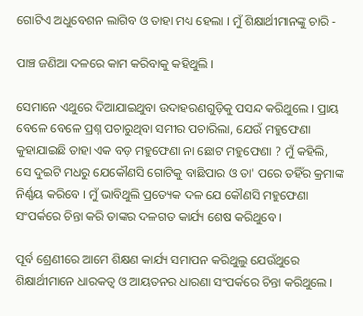ଗୋଟିଏ ଅଧୁବେଶନ ଲାଗିବ ଓ ତାହା ମଧ୍ୟ ହେଲା । ମୁଁ ଶିକ୍ଷାର୍ଥୀମାନଙ୍କୁ ଚାରି -

ପାଞ୍ଚ ଜଣିଆ ଦଳରେ କାମ କରିବାକୁ କହିଥୁଲି ।

ସେମାନେ ଏଥୁରେ ଦିଆଯାଇଥୁବା ଉଦାହରଣଗୁଡ଼ିକୁ ପସନ୍ଦ କରିଥୁଲେ । ପ୍ରାୟ ବେଳେ ବେଳେ ପ୍ରଶ୍ନ ପଚାରୁଥିବା ସମୀର ପଚାରିଲା, ଯେଉଁ ମହୁଫେଣା କୁହାଯାଇଛି ତାହା ଏକ ବଡ଼ ମହୁଫେଣା ନା ଛୋଟ ମହୁଫେଣା ? ମୁଁ କହିଲି, ସେ ଦୁଇଟି ମଧରୁ ଯେକୌଣସି ଗୋଟିକୁ ବାଛିପାର ଓ ତା' ପରେ ତହିଁର କ୍ରମାଙ୍କ ନିର୍ଣ୍ଣୟ କରିବେ । ମୁଁ ଭାବିଥୁଲି ପ୍ରତ୍ୟେକ ଦଳ ଯେ କୌଣସି ମହୁଫେଣା ସଂପର୍କରେ ଚିନ୍ତା କରି ତାଙ୍କର ଦଳଗତ କାର୍ଯ୍ୟ ଶେଷ କରିଥୁବେ ।

ପୂର୍ବ ଶ୍ରେଣୀରେ ଆମେ ଶିକ୍ଷଣ କାର୍ଯ୍ୟ ସମାପନ କରିଥୁଲୁ ଯେଉଁଥୁରେ ଶିକ୍ଷାର୍ଥୀମାନେ ଧାରକତ୍ଵ ଓ ଆୟତନର ଧାରଣା ସଂପର୍କରେ ଚିନ୍ତା କରିଥୁଲେ ।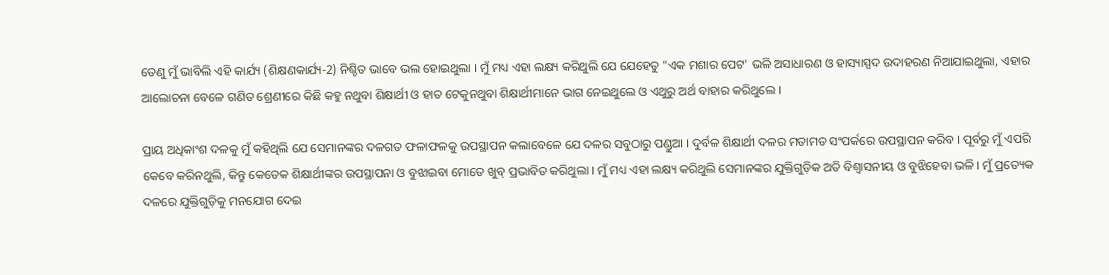ତେଣୁ ମୁଁ ଭାବିଲି ଏହି କାର୍ଯ୍ୟ (ଶିକ୍ଷଣକାର୍ଯ୍ୟ-2) ନିଶ୍ଚିତ ଭାବେ ଭଲ ହୋଇଥୁଲା । ମୁଁ ମଧ୍ୟ ଏହା ଲକ୍ଷ୍ୟ କରିଥୁଲି ଯେ ଯେହେତୁ "ଏକ ମଶାର ପେଟ' ଭଳି ଅସାଧାରଣ ଓ ହାସ୍ୟାସ୍ପଦ ଉଦାହରଣ ନିଆଯାଇଥୁଲା, ଏହାର ଆଲୋଚନା ବେଳେ ଗଣିତ ଶ୍ରେଣୀରେ କିଛି କହୁ ନଥୁବା ଶିକ୍ଷାର୍ଥୀ ଓ ହାତ ଟେକୁନଥୁବା ଶିକ୍ଷାର୍ଥୀମାନେ ଭାଗ ନେଇଥୁଲେ ଓ ଏଥୁରୁ ଅର୍ଥ ବାହାର କରିଥୁଲେ ।

ପ୍ରାୟ ଅଧିକାଂଶ ଦଳକୁ ମୁଁ କହିଥିଲି ଯେ ସେମାନଙ୍କର ଦଳଗତ ଫଳାଫଳକୁ ଉପସ୍ଥାପନ କଲାବେଳେ ଯେ ଦଳର ସବୁଠାରୁ ପଣ୍ଡୁଆ । ଦୁର୍ବଳ ଶିକ୍ଷାର୍ଥୀ ଦଳର ମତାମତ ସଂପର୍କରେ ଉପସ୍ଥାପନ କରିବ । ପୂର୍ବରୁ ମୁଁ ଏପରି କେବେ କରିନଥୁଲି, କିନ୍ତୁ କେତେକ ଶିକ୍ଷାର୍ଥୀଙ୍କର ଉପସ୍ଥାପନା ଓ ବୁଝାଇବା ମୋତେ ଖୁବ୍ ପ୍ରଭାବିତ କରିଥୁଲା । ମୁଁ ମଧ୍ୟ ଏହା ଲକ୍ଷ୍ୟ କରିଥୁଲି ସେମାନଙ୍କର ଯୁକ୍ତିଗୁଡ଼ିକ ଅତି ବିଶ୍ଵାସନୀୟ ଓ ବୁଝିହେବା ଭଳି । ମୁଁ ପ୍ରତ୍ୟେକ ଦଳରେ ଯୁକ୍ତିଗୁଡ଼ିକୁ ମନଯୋଗ ଦେଇ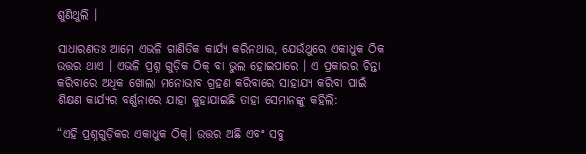ଶୁଣିଥୁଲି ।

ସାଧାରଣତଃ ଆମେ ଏଭଳି ଗାଣିତିକ କାର୍ଯ୍ୟ କରିନଥାଉ, ଯେଉଁଥୁରେ ଏକାଧୁକ ଠିକ ଉତ୍ତର ଥାଏ । ଏଭଳି ପ୍ରଶ୍ନ ଗୁଡ଼ିକ ଠିକ୍ ବା ଭୁଲ ହୋଇପାରେ । ଏ ପ୍ରକାରର ଚିନ୍ତା କରିବାରେ ଅଧିକ ଖୋଲା ମନୋଭାବ ଗ୍ରହଣ କରିବାରେ ସାହାଯ୍ୟ କରିବା ପାଇଁ ଶିକ୍ଷଣ କାର୍ଯ୍ୟର ବର୍ଣ୍ଣନାରେ ଯାହା କୁହାଯାଇଛି ତାହା ସେମାନଙ୍କୁ କହିଲି:

“ଏହି ପ୍ରଶ୍ନଗୁଡ଼ିକର ଏକାଧୁକ ଠିକ୍। ଉତ୍ତର ଅଛି ଏବଂ ସବୁ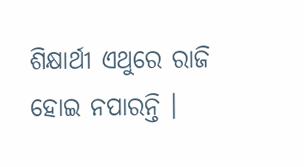ଶିକ୍ଷାର୍ଥୀ ଏଥୁରେ ରାଜି ହୋଇ ନପାରନ୍ତି ।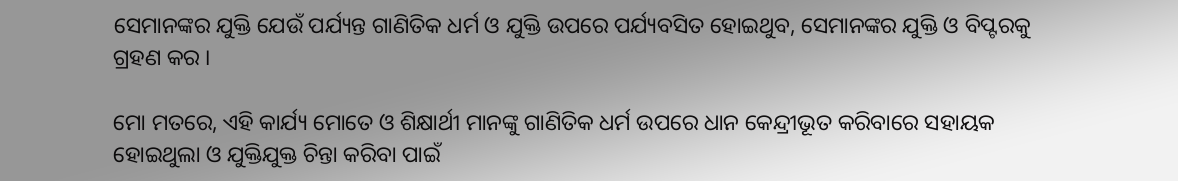ସେମାନଙ୍କର ଯୁକ୍ତି ଯେଉଁ ପର୍ଯ୍ୟନ୍ତ ଗାଣିତିକ ଧର୍ମ ଓ ଯୁକ୍ତି ଉପରେ ପର୍ଯ୍ୟବସିତ ହୋଇଥୁବ, ସେମାନଙ୍କର ଯୁକ୍ତି ଓ ବିପ୍ଟରକୁ ଗ୍ରହଣ କର ।

ମୋ ମତରେ, ଏହି କାର୍ଯ୍ୟ ମୋତେ ଓ ଶିକ୍ଷାର୍ଥୀ ମାନଙ୍କୁ ଗାଣିତିକ ଧର୍ମ ଉପରେ ଧାନ କେନ୍ଦ୍ରୀଭୂତ କରିବାରେ ସହାୟକ ହୋଇଥୁଲା ଓ ଯୁକ୍ତିଯୁକ୍ତ ଚିନ୍ତା କରିବା ପାଇଁ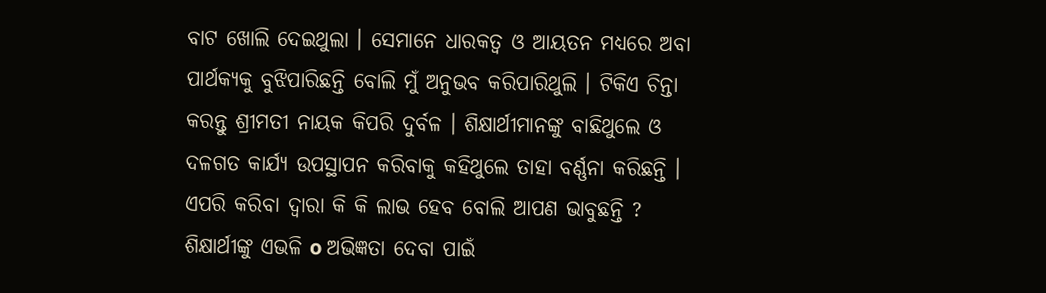ବାଟ ଖୋଲି ଦେଇଥୁଲା । ସେମାନେ ଧାରକତ୍ଵ ଓ ଆୟତନ ମଧ୍ୟରେ ଅବା ପାର୍ଥକ୍ୟକୁ ବୁଝିପାରିଛନ୍ତି ବୋଲି ମୁଁ ଅନୁଭବ କରିପାରିଥୁଲି । ଟିକିଏ ଚିନ୍ତା କରନ୍ତୁ ଶ୍ରୀମତୀ ନାୟକ କିପରି ଦୁର୍ବଳ । ଶିକ୍ଷାର୍ଥୀମାନଙ୍କୁ ବାଛିଥୁଲେ ଓ ଦଳଗତ କାର୍ଯ୍ୟ ଉପସ୍ଥାପନ କରିବାକୁ କହିଥୁଲେ ତାହା ବର୍ଣ୍ଣନା କରିଛନ୍ତି । ଏପରି କରିବା ଦ୍ଵାରା କି କି ଲାଭ ହେବ ବୋଲି ଆପଣ ଭାବୁଛନ୍ତି ? ଶିକ୍ଷାର୍ଥୀଙ୍କୁ ଏଭଳି o ଅଭିଜ୍ଞତା ଦେବା ପାଇଁ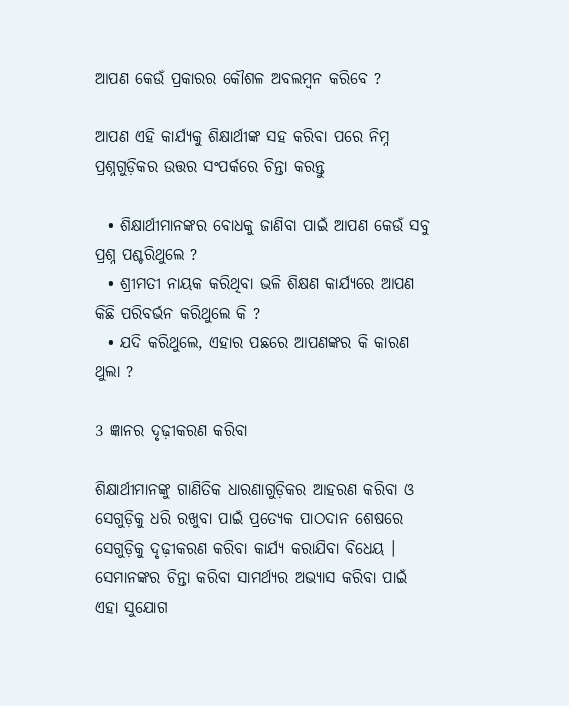ଆପଣ କେଉଁ ପ୍ରକାରର କୌଶଳ ଅବଲମ୍ବନ କରିବେ ?

ଆପଣ ଏହି କାର୍ଯ୍ୟକୁ ଶିକ୍ଷାର୍ଥୀଙ୍କ ସହ କରିବା ପରେ ନିମ୍ନ ପ୍ରଶ୍ନଗୁଡ଼ିକର ଉତ୍ତର ସଂପର୍କରେ ଚିନ୍ତା କରନ୍ତୁ

  • ଶିକ୍ଷାର୍ଥୀମାନଙ୍କର ବୋଧକୁ ଜାଣିବା ପାଇଁ ଆପଣ କେଉଁ ସବୁ ପ୍ରଶ୍ନ ପଶ୍ଚରିଥୁଲେ ?
  • ଶ୍ରୀମତୀ ନାୟକ କରିଥିବା ଭଳି ଶିକ୍ଷଣ କାର୍ଯ୍ୟରେ ଆପଣ କିଛି ପରିବର୍ଭନ କରିଥୁଲେ କି ?
  • ଯଦି କରିଥୁଲେ, ଏହାର ପଛରେ ଆପଣଙ୍କର କି କାରଣ ଥୁଲା ?

3 ଜ୍ଞାନର ଦୃଢ଼ୀକରଣ କରିବା

ଶିକ୍ଷାର୍ଥୀମାନଙ୍କୁ ଗାଣିତିକ ଧାରଣାଗୁଡ଼ିକର ଆହରଣ କରିବା ଓ ସେଗୁଡ଼ିକୁ ଧରି ରଖୁବା ପାଇଁ ପ୍ରତ୍ୟେକ ପାଠଦାନ ଶେଷରେ ସେଗୁଡ଼ିକୁ ଦୃଢ଼ୀକରଣ କରିବା କାର୍ଯ୍ୟ କରାଯିବା ବିଧେୟ । ସେମାନଙ୍କର ଚିନ୍ତା କରିବା ସାମର୍ଥ୍ୟର ଅଭ୍ୟାସ କରିବା ପାଇଁ ଏହା ସୁଯୋଗ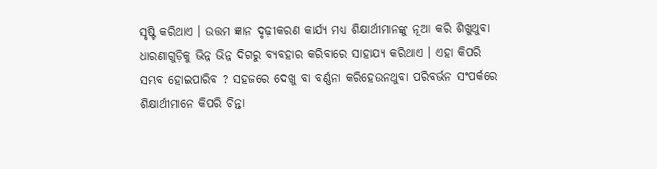ସୃଷ୍ଟି କରିଥାଏ । ଉତ୍ତମ ଜ୍ଞାନ ଦୃଢ଼ୀକରଣ କାର୍ଯ୍ୟ ମଧ୍ୟ ଶିକ୍ଷାର୍ଥୀମାନଙ୍କୁ ନୂଆ କରି ଶିଖୁଥୁବା ଧାରଣାଗୁଡ଼ିକୁ ଭିନ୍ନ ଭିନ୍ନ ଦିଗରୁ ବ୍ୟବହାର କରିବାରେ ସାହାଯ୍ୟ କରିଥାଏ । ଏହା କିପରି ସମ୍ଭବ ହୋଇପାରିବ ? ସହଜରେ ଦେଖୁ ବା ବର୍ଣ୍ଣନା କରିହେଉନଥୁବା ପରିବର୍ଭନ ସଂପର୍କରେ ଶିକ୍ଷାର୍ଥୀମାନେ କିପରି ଚିନ୍ତା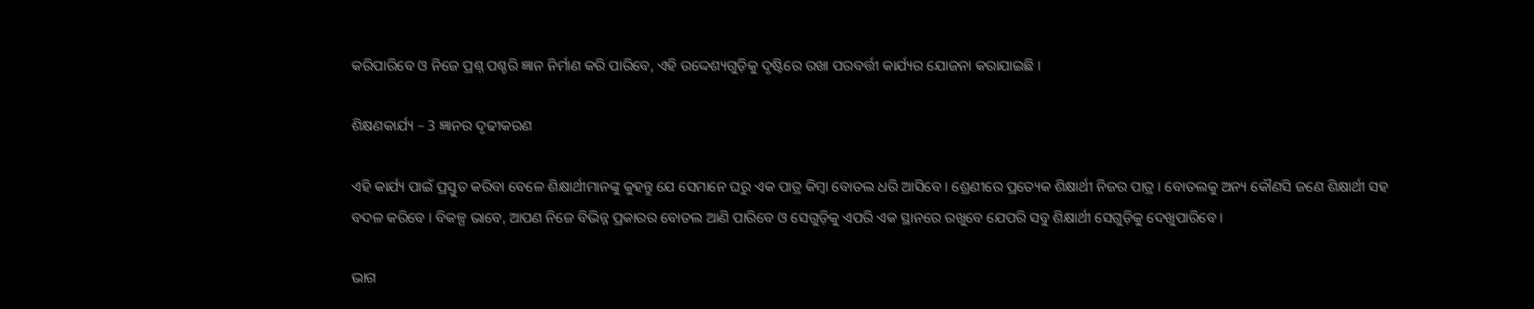କରିପାରିବେ ଓ ନିଜେ ପ୍ରଶ୍ନ ପଶ୍ଚରି ଜ୍ଞାନ ନିର୍ମାଣ କରି ପାରିବେ, ଏହି ଉଦ୍ଦେଶ୍ୟଗୁଡ଼ିକୁ ଦୃଷ୍ଟିରେ ରଖା ପରବର୍ତ୍ତୀ କାର୍ଯ୍ୟର ଯୋଜନା କରାଯାଇଛି ।

ଶିକ୍ଷଣକାର୍ଯ୍ୟ – 3 ଜ୍ଞାନର ଦୃଢୀକରଣ

ଏହି କାର୍ଯ୍ୟ ପାଇଁ ପ୍ରସ୍ତୁତ କରିବା ବେଳେ ଶିକ୍ଷାର୍ଥୀମାନଙ୍କୁ କୁହନ୍ତୁ ଯେ ସେମାନେ ଘରୁ ଏକ ପାତ୍ର କିମ୍ବା ବୋତଲ ଧରି ଆସିବେ । ଶ୍ରେଣୀରେ ପ୍ରତ୍ୟେକ ଶିକ୍ଷାର୍ଥୀ ନିଜର ପାତ୍ର । ବୋତଲକୁ ଅନ୍ୟ କୌଣସି ଜଣେ ଶିକ୍ଷାର୍ଥୀ ସହ ବଦଳ କରିବେ । ବିକଳ୍ପ ଭାବେ, ଆପଣ ନିଜେ ବିଭିନ୍ନ ପ୍ରକାରର ବୋତଲ ଆଣି ପାରିବେ ଓ ସେଗୁଡ଼ିକୁ ଏପରି ଏକ ସ୍ଥାନରେ ରଖୁବେ ଯେପରି ସବୁ ଶିକ୍ଷାର୍ଥୀ ସେଗୁଡ଼ିକୁ ଦେଖୁପାରିବେ ।

ଭାଗ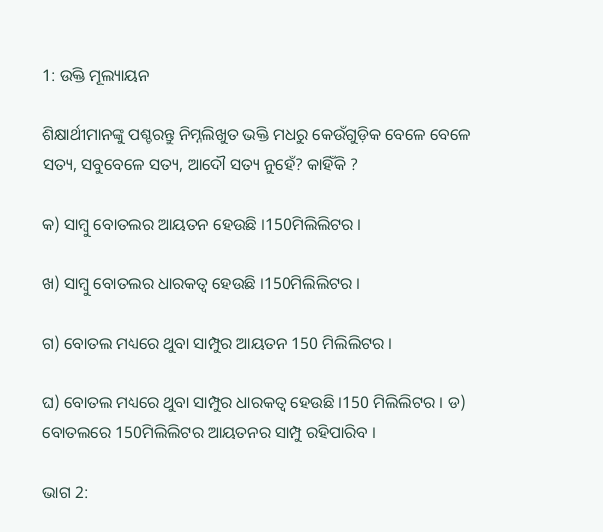1: ଉକ୍ତି ମୂଲ୍ୟାୟନ

ଶିକ୍ଷାର୍ଥୀମାନଙ୍କୁ ପଶ୍ଚରନ୍ତୁ ନିମ୍ନଲିଖୁତ ଭକ୍ତି ମଧରୁ କେଉଁଗୁଡ଼ିକ ବେଳେ ବେଳେ ସତ୍ୟ, ସବୁବେଳେ ସତ୍ୟ, ଆଦୌ ସତ୍ୟ ନୁହେଁ? କାହିଁକି ?

କ) ସାମ୍ବୁ ବୋତଲର ଆୟତନ ହେଉଛି ।150ମିଲିଲିଟର ।

ଖ) ସାମ୍ବୁ ବୋତଲର ଧାରକତ୍ଵ ହେଉଛି ।150ମିଲିଲିଟର ।

ଗ) ବୋତଲ ମଧ୍ୟରେ ଥୁବା ସାମ୍ପୁର ଆୟତନ 150 ମିଲିଲିଟର ।

ଘ) ବୋତଲ ମଧ୍ୟରେ ଥୁବା ସାମ୍ପୁର ଧାରକତ୍ଵ ହେଉଛି ।150 ମିଲିଲିଟର । ଡ) ବୋତଲରେ 150ମିଲିଲିଟର ଆୟତନର ସାମ୍ପୁ ରହିପାରିବ ।

ଭାଗ 2: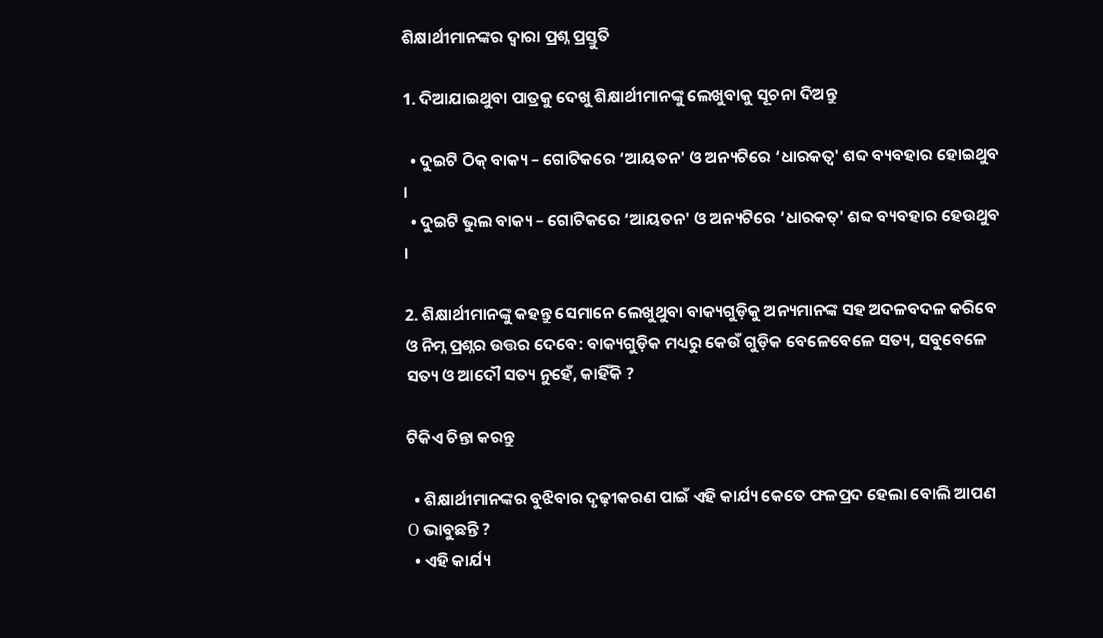ଶିକ୍ଷାର୍ଥୀମାନଙ୍କର ଦ୍ଵାରା ପ୍ରଶ୍ନ ପ୍ରସ୍ତୁତି

1. ଦିଆଯାଇଥୁବା ପାତ୍ରକୁ ଦେଖୁ ଶିକ୍ଷାର୍ଥୀମାନଙ୍କୁ ଲେଖୁବାକୁ ସୂଚନା ଦିଅନ୍ତୁ

  • ଦୁଇଟି ଠିକ୍ ବାକ୍ୟ – ଗୋଟିକରେ ‘ଆୟତନ' ଓ ଅନ୍ୟଟିରେ ‘ଧାରକତ୍ଵ' ଶବ୍ଦ ବ୍ୟବହାର ହୋଇଥୁବ ।
  • ଦୁଇଟି ଭୁଲ ବାକ୍ୟ – ଗୋଟିକରେ ‘ଆୟତନ' ଓ ଅନ୍ୟଟିରେ ‘ଧାରକତ୍' ଶବ୍ଦ ବ୍ୟବହାର ହେଉଥୁବ ।

2. ଶିକ୍ଷାର୍ଥୀମାନଙ୍କୁ କହନ୍ତୁ ସେମାନେ ଲେଖୁଥୁବା ବାକ୍ୟଗୁଡ଼ିକୁ ଅନ୍ୟମାନଙ୍କ ସହ ଅଦଳବଦଳ କରିବେ ଓ ନିମ୍ନ ପ୍ରଶ୍ନର ଉତ୍ତର ଦେବେ: ବାକ୍ୟଗୁଡ଼ିକ ମଧ୍ୟରୁ କେଉଁ ଗୁଡ଼ିକ ବେଳେବେଳେ ସତ୍ୟ, ସବୁବେଳେ ସତ୍ୟ ଓ ଆଦୌ ସତ୍ୟ ନୁହେଁ, କାହିଁକି ?

ଟିକିଏ ଚିନ୍ତା କରନ୍ତୁ

  • ଶିକ୍ଷାର୍ଥୀମାନଙ୍କର ବୁଝିବାର ଦୃଢ଼ୀକରଣ ପାଇଁ ଏହି କାର୍ଯ୍ୟ କେତେ ଫଳପ୍ରଦ ହେଲା ବୋଲି ଆପଣ Ο ଭାବୁଛନ୍ତି ?
  • ଏହି କାର୍ଯ୍ୟ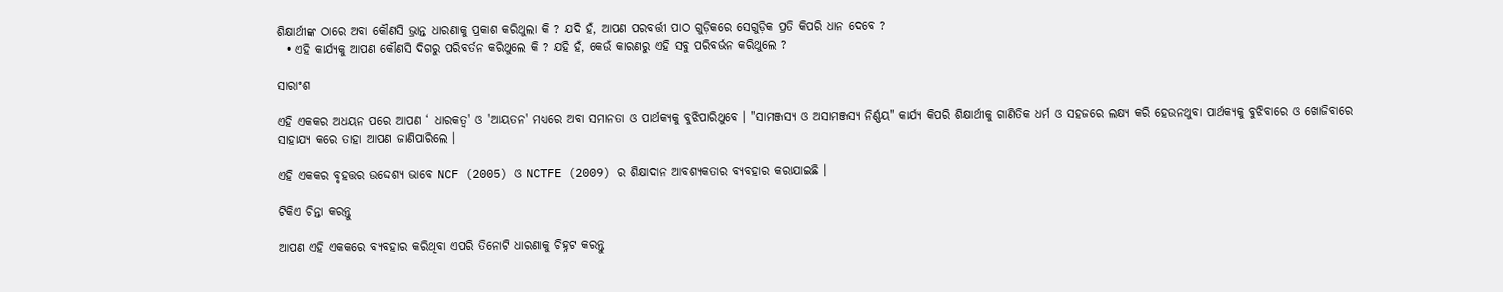ଶିକ୍ଷାର୍ଥୀଙ୍କ ଠାରେ ଅବା କୌଣସି ଭ୍ରାନ୍ତ ଧାରଣାକୁ ପ୍ରକାଶ କରିଥୁଲା କି ? ଯଦି ହଁ, ଆପଣ ପରବର୍ତ୍ତୀ ପାଠ ଗୁଡ଼ିକରେ ସେଗୁଡ଼ିକ ପ୍ରତି କିପରି ଧାନ ଦେବେ ?
  • ଏହି କାର୍ଯ୍ୟକୁ ଆପଣ କୌଣସି ଦିଗରୁ ପରିବର୍ତନ କରିଥୁଲେ କି ? ଯହି ହଁ, କେଉଁ କାରଣରୁ ଏହି ସବୁ ପରିବର୍ଭନ କରିଥୁଲେ ?

ସାରାଂଶ

ଏହି ଏକକର ଅଧୟନ ପରେ ଆପଣ ‘ ଧାରକତ୍ଵ' ଓ 'ଆୟତନ' ମଧ୍ୟରେ ଅବା ସମାନତା ଓ ପାର୍ଥକ୍ୟକୁ ବୁଝିପାରିଥୁବେ । "ସାମଞ୍ଜସ୍ୟ ଓ ଅସାମଞ୍ଜସ୍ୟ ନିର୍ଣ୍ଣୟ" କାର୍ଯ୍ୟ କିପରି ଶିକ୍ଷାର୍ଥୀକୁ ଗାଣିତିକ ଧର୍ମ ଓ ସହଜରେ ଲକ୍ଷ୍ୟ କରି ହେଉନଥୁବା ପାର୍ଥକ୍ୟକୁ ବୁଝିବାରେ ଓ ଖୋଜିବାରେ ସାହାଯ୍ୟ କରେ ତାହା ଆପଣ ଜାଣିପାରିଲେ ।

ଏହି ଏକକର ବୃହତ୍ତର ଉଦ୍ଦେଶ୍ୟ ଭାବେ NCF (2005) ଓ NCTFE (2009) ର ଶିକ୍ଷାଦାନ ଆବଶ୍ୟକତାର ବ୍ୟବହାର କରାଯାଇଛି ।

ଟିକିଏ ଚିନ୍ତା କରନ୍ତୁ

ଆପଣ ଏହି ଏକକରେ ବ୍ୟବହାର କରିଥିବା ଏପରି ତିନୋଟି ଧାରଣାକୁ ଚିହ୍ନଟ କରନ୍ତୁ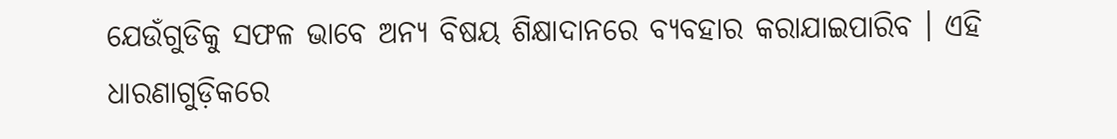ଯେଉଁଗୁଡିକୁ ସଫଳ ଭାବେ ଅନ୍ୟ ବିଷୟ ଶିକ୍ଷାଦାନରେ ବ୍ୟବହାର କରାଯାଇପାରିବ । ଏହି ଧାରଣାଗୁଡ଼ିକରେ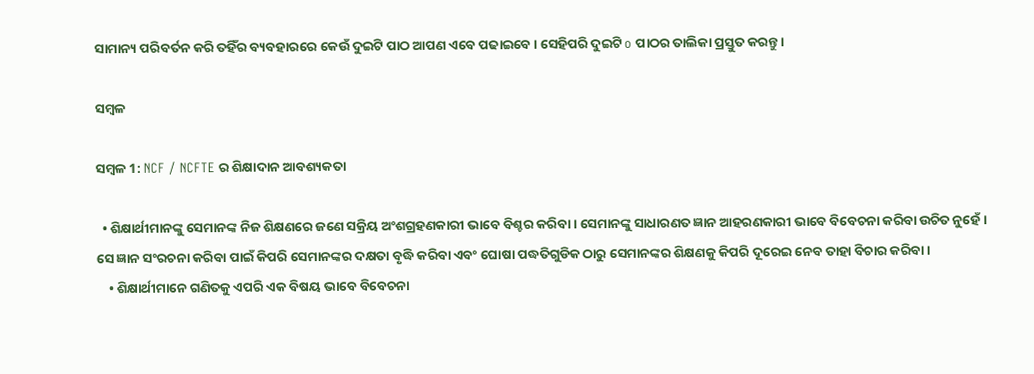ସାମାନ୍ୟ ପରିବର୍ତନ କରି ତହିଁର ବ୍ୟବହାରରେ କେଉଁ ଦୁଇଟି ପାଠ ଆପଣ ଏବେ ପଢାଇବେ । ସେହିପରି ଦୁଇଟି o ପାଠର ତାଲିକା ପ୍ରସ୍ତୁତ କରନ୍ତୁ ।

ସମ୍ବଳ

ସମ୍ବଳ 1: NCF / NCFTE ର ଶିକ୍ଷାଦାନ ଆବଶ୍ୟକତା

  • ଶିକ୍ଷାର୍ଥୀମାନଙ୍କୁ ସେମାନଙ୍କ ନିଜ ଶିକ୍ଷଣରେ ଜଣେ ସକ୍ରିୟ ଅଂଶଗ୍ରହଣକାରୀ ଭାବେ ବିଶ୍ଚର କରିବା । ସେମାନଙ୍କୁ ସାଧାରଣତ ଜ୍ଞାନ ଆହରଣକାରୀ ଭାବେ ବିବେଚନା କରିବା ଉଚିତ ନୁହେଁ । ସେ ଜ୍ଞାନ ସଂରଚନା କରିବା ପାଇଁ କିପରି ସେମାନଙ୍କର ଦକ୍ଷତା ବୃଦ୍ଧି କରିବା ଏବଂ ଘୋଷା ପଦ୍ଧତିଗୁଡିକ ଠାରୁ ସେମାନଙ୍କର ଶିକ୍ଷଣକୁ କିପରି ଦୂରେଇ ନେବ ତାହା ବିଚାର କରିବା ।
    • ଶିକ୍ଷାର୍ଥୀମାନେ ଗଣିତକୁ ଏପରି ଏକ ବିଷୟ ଭାବେ ବିବେଚନା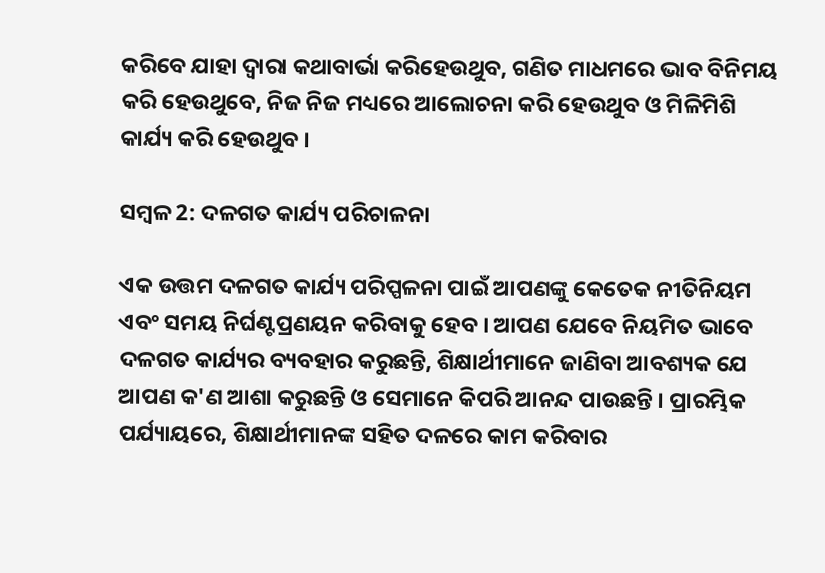କରିବେ ଯାହା ଦ୍ଵାରା କଥାବାର୍ଭା କରିହେଉଥୁବ, ଗଣିତ ମାଧମରେ ଭାବ ବିନିମୟ କରି ହେଉଥୁବେ, ନିଜ ନିଜ ମଧ୍ୟରେ ଆଲୋଚନା କରି ହେଉଥୁବ ଓ ମିଳିମିଶି କାର୍ଯ୍ୟ କରି ହେଉଥୁବ ।

ସମ୍ବଳ 2: ଦଳଗତ କାର୍ଯ୍ୟ ପରିଚାଳନା

ଏକ ଉତ୍ତମ ଦଳଗତ କାର୍ଯ୍ୟ ପରିପ୍ପଳନା ପାଇଁ ଆପଣଙ୍କୁ କେତେକ ନୀତିନିୟମ ଏବଂ ସମୟ ନିର୍ଘଣ୍ଟପ୍ରଣୟନ କରିବାକୁ ହେବ । ଆପଣ ଯେବେ ନିୟମିତ ଭାବେ ଦଳଗତ କାର୍ଯ୍ୟର ବ୍ୟବହାର କରୁଛନ୍ତି, ଶିକ୍ଷାର୍ଥୀମାନେ ଜାଣିବା ଆବଶ୍ୟକ ଯେ ଆପଣ କ'ଣ ଆଶା କରୁଛନ୍ତି ଓ ସେମାନେ କିପରି ଆନନ୍ଦ ପାଉଛନ୍ତି । ପ୍ରାରମ୍ଭିକ ପର୍ଯ୍ୟାୟରେ, ଶିକ୍ଷାର୍ଥୀମାନଙ୍କ ସହିତ ଦଳରେ କାମ କରିବାର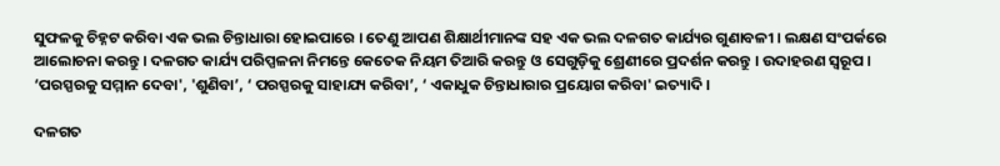ସୁଫଳକୁ ଚିହ୍ନଟ କରିବା ଏକ ଭଲ ଚିନ୍ତାଧାରା ହୋଇପାରେ । ତେଣୁ ଆପଣ ଶିକ୍ଷାର୍ଥୀମାନଙ୍କ ସହ ଏକ ଭଲ ଦଳଗତ କାର୍ଯ୍ୟର ଗୁଣାବଳୀ । ଲକ୍ଷଣ ସଂପର୍କରେ ଆଲୋଚନା କରନ୍ତୁ । ଦଳଗତ କାର୍ଯ୍ୟ ପରିପ୍ପଳନା ନିମନ୍ତେ କେତେକ ନିୟମ ତିଆରି କରନ୍ତୁ ଓ ସେଗୁଡ଼ିକୁ ଶ୍ରେଣୀରେ ପ୍ରଦର୍ଶନ କରନ୍ତୁ । ଉଦାହରଣ ସ୍ବରୂପ । ‘ପରସ୍ପରକୁ ସମ୍ମାନ ଦେବା', 'ଶୁଣିବା’, ‘ ପରସ୍ପରକୁ ସାହାଯ୍ୟ କରିବା’, ‘ ଏକାଧୁକ ଚିନ୍ତାଧାରାର ପ୍ରୟୋଗ କରିବା' ଇତ୍ୟାଦି ।

ଦଳଗତ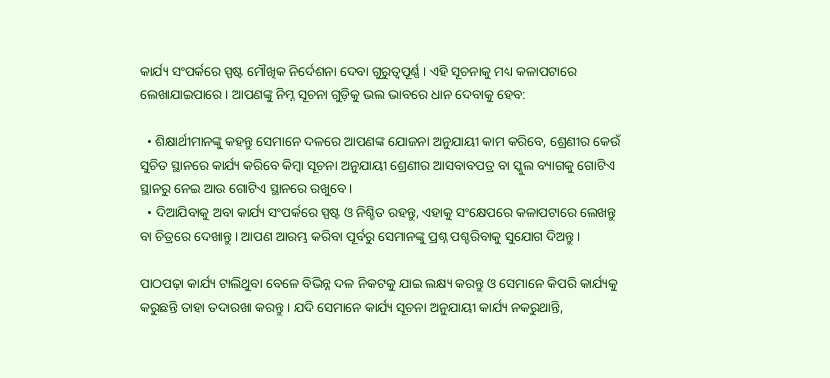କାର୍ଯ୍ୟ ସଂପର୍କରେ ସ୍ପଷ୍ଟ ମୌଖିକ ନିର୍ଦେଶନା ଦେବା ଗୁରୁତ୍ଵପୂର୍ଣ୍ଣ । ଏହି ସୂଚନାକୁ ମଧ୍ୟ କଳାପଟାରେ ଲେଖାଯାଇପାରେ । ଆପଣଙ୍କୁ ନିମ୍ନ ସୂଚନା ଗୁଡ଼ିକୁ ଭଲ ଭାବରେ ଧାନ ଦେବାକୁ ହେବ:

  • ଶିକ୍ଷାର୍ଥୀମାନଙ୍କୁ କହନ୍ତୁ ସେମାନେ ଦଳରେ ଆପଣଙ୍କ ଯୋଜନା ଅନୁଯାୟୀ କାମ କରିବେ, ଶ୍ରେଣୀର କେଉଁ ସୁଚିତ ସ୍ଥାନରେ କାର୍ଯ୍ୟ କରିବେ କିମ୍ବା ସୂଚନା ଅନୁଯାୟୀ ଶ୍ରେଣୀର ଆସବାବପତ୍ର ବା ସ୍କୁଲ ବ୍ୟାଗକୁ ଗୋଟିଏ ସ୍ଥାନରୁ ନେଇ ଆଉ ଗୋଟିଏ ସ୍ଥାନରେ ରଖୁବେ ।
  • ଦିଆଯିବାକୁ ଅବା କାର୍ଯ୍ୟ ସଂପର୍କରେ ସ୍ପଷ୍ଟ ଓ ନିଶ୍ଚିତ ରହନ୍ତୁ, ଏହାକୁ ସଂକ୍ଷେପରେ କଳାପଟାରେ ଲେଖନ୍ତୁ ବା ଚିତ୍ରରେ ଦେଖାନ୍ତୁ । ଆପଣ ଆରମ୍ଭ କରିବା ପୂର୍ବରୁ ସେମାନଙ୍କୁ ପ୍ରଶ୍ନ ପଶ୍ଚରିବାକୁ ସୁଯୋଗ ଦିଅନ୍ତୁ ।

ପାଠପଢ଼ା କାର୍ଯ୍ୟ ଟାଲିଥୁବା ବେଳେ ବିଭିନ୍ନ ଦଳ ନିକଟକୁ ଯାଇ ଲକ୍ଷ୍ୟ କରନ୍ତୁ ଓ ସେମାନେ କିପରି କାର୍ଯ୍ୟକୁ କରୁଛନ୍ତି ତାହା ତଦାରଖା କରନ୍ତୁ । ଯଦି ସେମାନେ କାର୍ଯ୍ୟ ସୂଚନା ଅନୁଯାୟୀ କାର୍ଯ୍ୟ ନକରୁଥାନ୍ତି,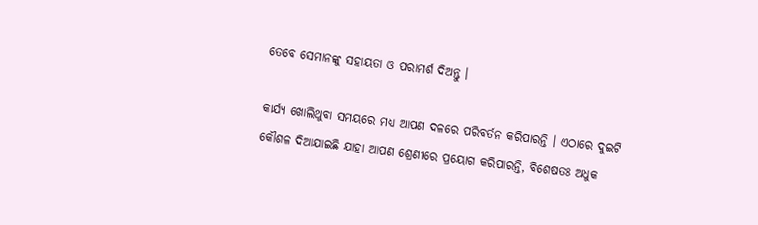ତେବେ ସେମାନଙ୍କୁ ସହାୟତା ଓ ପରାମର୍ଶ ଦିଅନ୍ତୁ ।

କାର୍ଯ୍ୟ ଖୋଲିଥୁବା ସମୟରେ ମଧ୍ୟ ଆପଣ ଦଳରେ ପରିବର୍ତନ କରିପାରନ୍ତି । ଏଠାରେ ଦୁଇଟି କୌଶଳ ଦିଆଯାଇଛି ଯାହା ଆପଣ ଶ୍ରେଣୀରେ ପ୍ରୟୋଗ କରିପାରନ୍ତି, ବିଶେଷତଃ ଅଧୁକ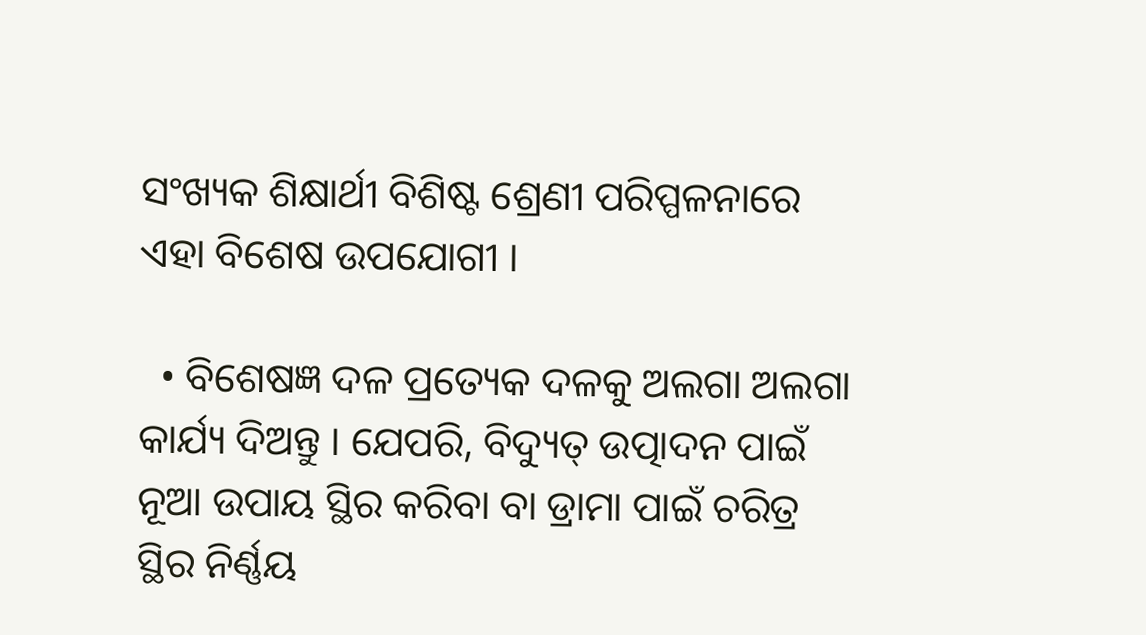ସଂଖ୍ୟକ ଶିକ୍ଷାର୍ଥୀ ବିଶିଷ୍ଟ ଶ୍ରେଣୀ ପରିପ୍ପଳନାରେ ଏହା ବିଶେଷ ଉପଯୋଗୀ ।

  • ବିଶେଷଜ୍ଞ ଦଳ ପ୍ରତ୍ୟେକ ଦଳକୁ ଅଲଗା ଅଲଗା କାର୍ଯ୍ୟ ଦିଅନ୍ତୁ । ଯେପରି, ବିଦ୍ୟୁତ୍ ଉତ୍ପାଦନ ପାଇଁ ନୂଆ ଉପାୟ ସ୍ଥିର କରିବା ବା ଡ୍ରାମା ପାଇଁ ଚରିତ୍ର ସ୍ଥିର ନିର୍ଣ୍ଣୟ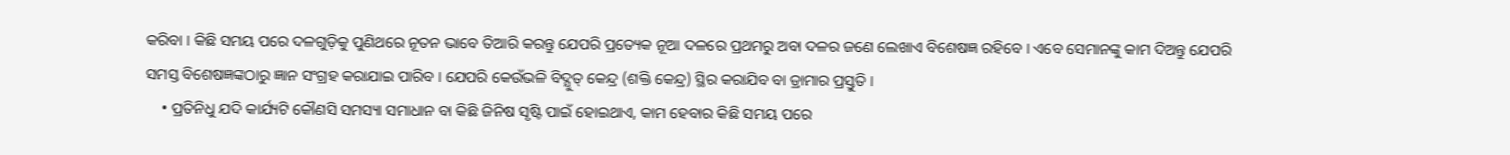କରିବା । କିଛି ସମୟ ପରେ ଦଳଗୁଡ଼ିକୁ ପୁଣିଥରେ ନୂତନ ଭାବେ ତିଆରି କରନ୍ତୁ ଯେପରି ପ୍ରତ୍ୟେକ ନୂଆ ଦଳରେ ପ୍ରଥମରୁ ଅବା ଦଳର ଜଣେ ଲେଖାଏ ବିଶେଷଜ୍ଞ ରହିବେ । ଏବେ ସେମାନଙ୍କୁ କାମ ଦିଅନ୍ତୁ ଯେପରି ସମସ୍ତ ବିଶେଷଜ୍ଞଙ୍କଠାରୁ ଜ୍ଞାନ ସଂଗ୍ରହ କରାଯାଇ ପାରିବ । ଯେପରି କେଉଁଭଳି ବିଦ୍ଯୁତ୍ କେନ୍ଦ୍ର (ଶକ୍ତି କେନ୍ଦ୍ର) ସ୍ଥିର କରାଯିବ ବା ଡ୍ରାମାର ପ୍ରସ୍ତୁତି ।
    • ପ୍ରତିନିଧୁ ଯଦି କାର୍ଯ୍ୟଟି କୌଣସି ସମସ୍ୟା ସମାଧାନ ବା କିଛି ଜିନିଷ ସୃଷ୍ଟି ପାଇଁ ହୋଇଥାଏ, କାମ ହେବାର କିଛି ସମୟ ପରେ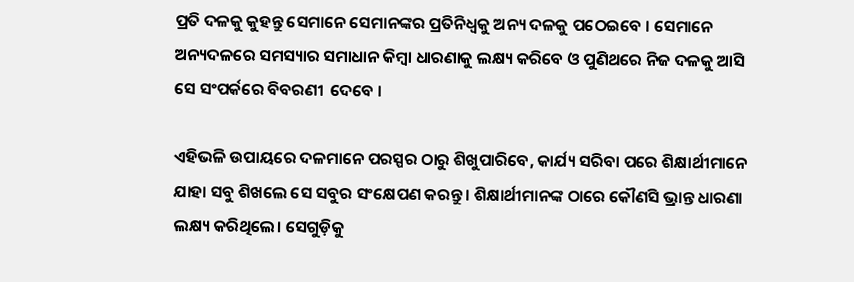ପ୍ରତି ଦଳକୁ କୁହନ୍ତୁ ସେମାନେ ସେମାନଙ୍କର ପ୍ରତିନିଧ୍ବକୁ ଅନ୍ୟ ଦଳକୁ ପଠେଇବେ । ସେମାନେ ଅନ୍ୟଦଳରେ ସମସ୍ୟାର ସମାଧାନ କିମ୍ବା ଧାରଣାକୁ ଲକ୍ଷ୍ୟ କରିବେ ଓ ପୁଣିଥରେ ନିଜ ଦଳକୁ ଆସି ସେ ସଂପର୍କରେ ବିବରଣୀ  ଦେବେ ।

ଏହିଭଳି ଉପାୟରେ ଦଳମାନେ ପରସ୍ପର ଠାରୁ ଶିଖୁପାରିବେ, କାର୍ଯ୍ୟ ସରିବା ପରେ ଶିକ୍ଷାର୍ଥୀମାନେ ଯାହା ସବୁ ଶିଖଲେ ସେ ସବୁର ସଂକ୍ଷେପଣ କରନ୍ତୁ । ଶିକ୍ଷାର୍ଥୀମାନଙ୍କ ଠାରେ କୌଣସି ଭ୍ରାନ୍ତ ଧାରଣା ଲକ୍ଷ୍ୟ କରିଥିଲେ। ସେଗୁଡ଼ିକୁ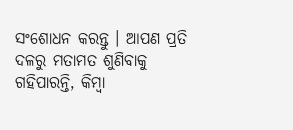ସଂଶୋଧନ କରନ୍ତୁ । ଆପଣ ପ୍ରତି ଦଳରୁ ମତାମତ ଶୁଣିବାକୁ ଗହିପାରନ୍ତି, କିମ୍ବା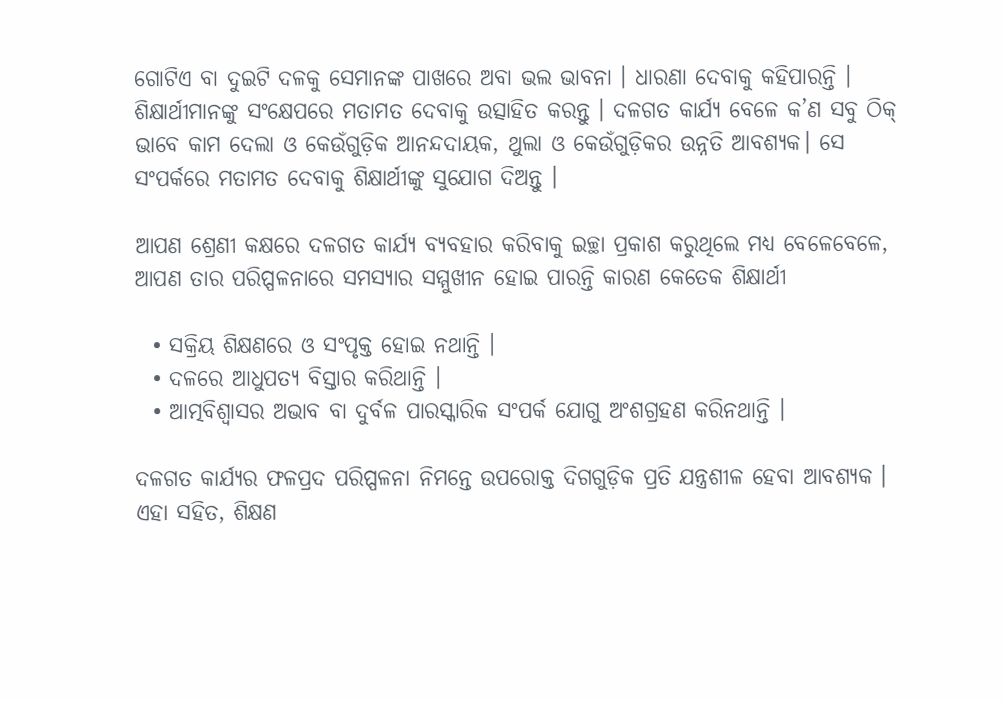ଗୋଟିଏ ବା ଦୁଇଟି ଦଳକୁ ସେମାନଙ୍କ ପାଖରେ ଅବା ଭଲ ଭାବନା । ଧାରଣା ଦେବାକୁ କହିପାରନ୍ତି । ଶିକ୍ଷାର୍ଥୀମାନଙ୍କୁ ସଂକ୍ଷେପରେ ମତାମତ ଦେବାକୁ ଉତ୍ସାହିତ କରନ୍ତୁ । ଦଳଗତ କାର୍ଯ୍ୟ ବେଳେ କ’ଣ ସବୁ ଠିକ୍ ଭାବେ କାମ ଦେଲା ଓ କେଉଁଗୁଡ଼ିକ ଆନନ୍ଦଦାୟକ, ଥୁଲା ଓ କେଉଁଗୁଡ଼ିକର ଉନ୍ନତି ଆବଶ୍ୟକ। ସେ ସଂପର୍କରେ ମତାମତ ଦେବାକୁ ଶିକ୍ଷାର୍ଥୀଙ୍କୁ ସୁଯୋଗ ଦିଅନ୍ତୁ ।

ଆପଣ ଶ୍ରେଣୀ କକ୍ଷରେ ଦଳଗତ କାର୍ଯ୍ୟ ବ୍ୟବହାର କରିବାକୁ ଇଚ୍ଛା ପ୍ରକାଶ କରୁଥିଲେ ମଧ୍ୟ ବେଳେବେଳେ, ଆପଣ ତାର ପରିପ୍ପଳନାରେ ସମସ୍ୟାର ସମ୍ମୁଖୀନ ହୋଇ ପାରନ୍ତି କାରଣ କେତେକ ଶିକ୍ଷାର୍ଥୀ

  • ସକ୍ରିୟ ଶିକ୍ଷଣରେ ଓ ସଂପୃକ୍ତ ହୋଇ ନଥାନ୍ତି ।
  • ଦଳରେ ଆଧୁପତ୍ୟ ବିସ୍ତାର କରିଥାନ୍ତି ।
  • ଆତ୍ମବିଶ୍ଵାସର ଅଭାବ ବା ଦୁର୍ବଳ ପାରସ୍କାରିକ ସଂପର୍କ ଯୋଗୁ ଅଂଶଗ୍ରହଣ କରିନଥାନ୍ତି ।

ଦଳଗତ କାର୍ଯ୍ୟର ଫଳପ୍ରଦ ପରିପ୍ପଳନା ନିମନ୍ତେ ଉପରୋକ୍ତ ଦିଗଗୁଡ଼ିକ ପ୍ରତି ଯନ୍ତ୍ରଶୀଳ ହେବା ଆବଶ୍ୟକ । ଏହା ସହିତ, ଶିକ୍ଷଣ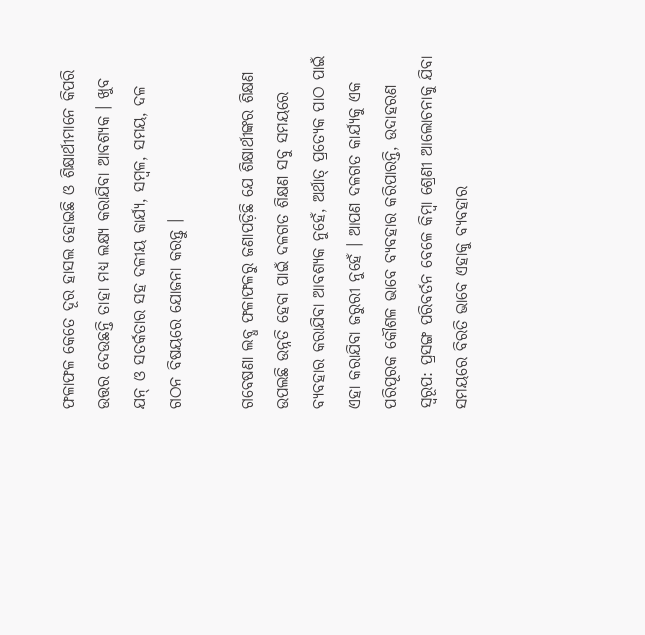ଫଳାଫଳ କେତେ ଦୂର ହାସଲ ହୋଇଛି ଓ ଶିକ୍ଷାର୍ଥୀମାନେ କିପରି ଉତ୍ତର ଦେଉଛନ୍ତି ତାହା ମଧ୍ୟ ଲକ୍ଷ୍ୟ କରାଯିବା ଆବଶ୍ୟକ । ଖୁବ ଯନ୍ ଓ ସତର୍କତାର ସହ ଦଳୀୟ କାର୍ଯ୍ୟ, ସମ୍ବଳ, ସମୟ, ଦଳ ଗଠନ ବିଷୟରେ ଯୋଜନା କରନ୍ତୁ ।

ଗବେଷଣା ଲବ୍ଧ ଫଳାଫଳରୁ ଜଣାପଡ଼ିଛି ଯେ ଶିକ୍ଷାର୍ଥୀଙ୍କର ଶିକ୍ଷଣ ଉପଲଛି ଉନ୍ନତି ହେବା ପାଇଁ ଦଳଗତ ଶିକ୍ଷଣ ସବୁ ସମୟରେ ବ୍ୟବହାର କରାଯିବା ଆବଶ୍ୟକ ନୁହେଁ, ଅର୍ଥାତ୍ ପ୍ରତ୍ୟେକ ପାଠ ପାଇଁ ଏହା କରାଯିବା ଜରୁରୀ ନୁହେଁ । ଆପଣ ଦଳଗତ କାର୍ଯ୍ୟକୁ ଏକ ପରିପୂରକ କୌଶଳ ଭାବେ ବ୍ୟବହାର କରିପାରନ୍ତି, ଉଦାହରଣ ସ୍ବରୂପ: ପ୍ରସଙ୍ଗ ପରିବର୍ତନ ବେଳେ କିମ୍ବା ଶ୍ରେଣୀ ଆଲୋଚନାକୁ ଯିବା ସମୟରେ ବିରତି ଭାବେ ଏହାକୁ ବ୍ୟବହାର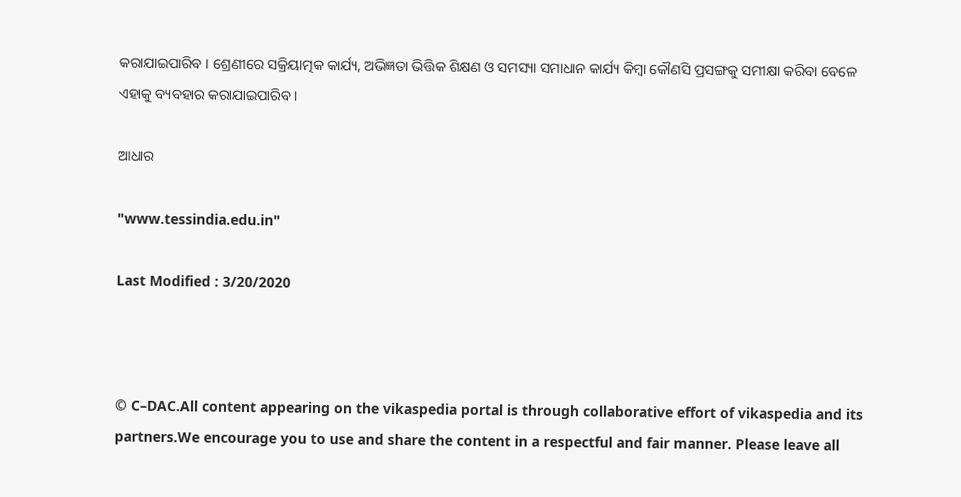କରାଯାଇପାରିବ । ଶ୍ରେଣୀରେ ସକ୍ରିୟାତ୍ମକ କାର୍ଯ୍ୟ, ଅଭିଜ୍ଞତା ଭିତ୍ତିକ ଶିକ୍ଷଣ ଓ ସମସ୍ୟା ସମାଧାନ କାର୍ଯ୍ୟ କିମ୍ବା କୌଣସି ପ୍ରସଙ୍ଗକୁ ସମୀକ୍ଷା କରିବା ବେଳେ ଏହାକୁ ବ୍ୟବହାର କରାଯାଇପାରିବ ।

ଆଧାର

"www.tessindia.edu.in"

Last Modified : 3/20/2020



© C–DAC.All content appearing on the vikaspedia portal is through collaborative effort of vikaspedia and its partners.We encourage you to use and share the content in a respectful and fair manner. Please leave all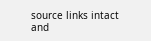source links intact and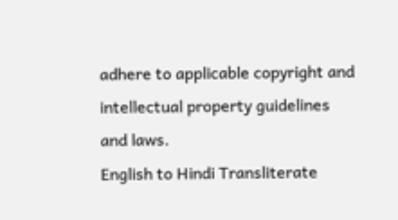adhere to applicable copyright and intellectual property guidelines and laws.
English to Hindi Transliterate